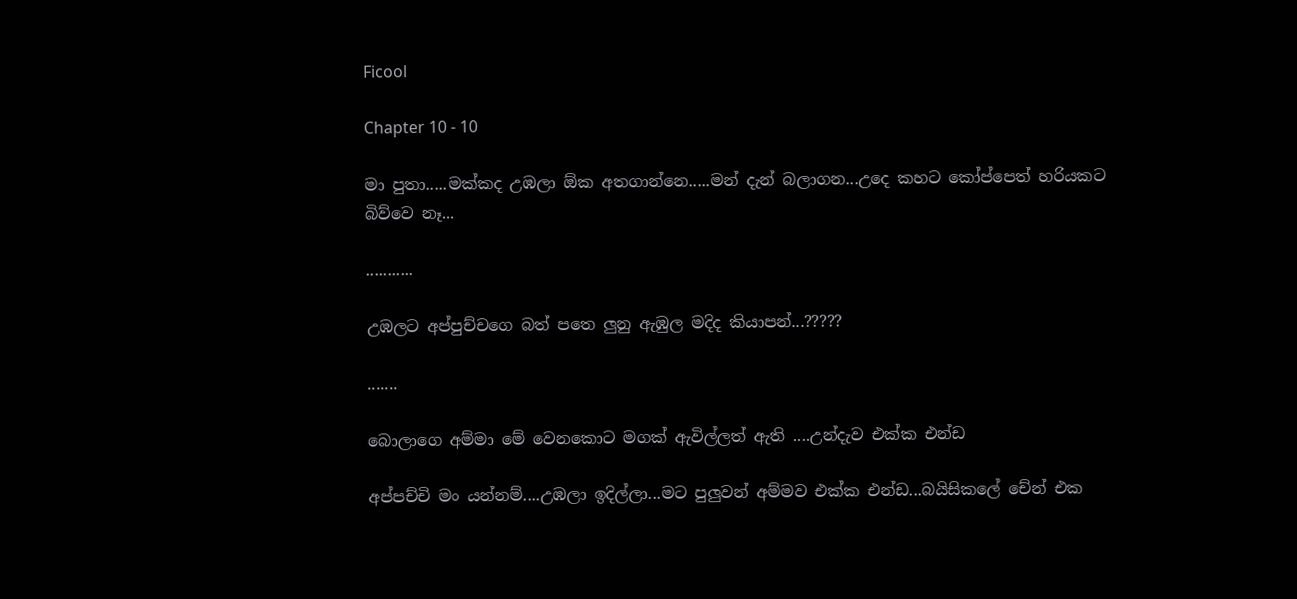Ficool

Chapter 10 - 10

මා පුතා.....මක්කද උඹලා ඕක අතගාන්නෙ.....මන් දැන් බලාගන...උදෙ කහට කෝප්පෙත් හරියකට බිව්වෙ නෑ...

...........

උඹලට අප්පුච්චගෙ බත් පතෙ ලුනු ඇඹුල මදිද කියාපන්...?????

.......

බොලාගෙ අම්මා මේ වෙනකොට මගක් ඇවිල්ලත් ඇති ....උන්දැව එක්ක එන්ඩ

අප්පච්චි මං යන්නම්....උඹලා ඉදිල්ලා...මට පුලුවන් අම්මව එක්ක එන්ඩ...බයිසිකලේ චේන් එක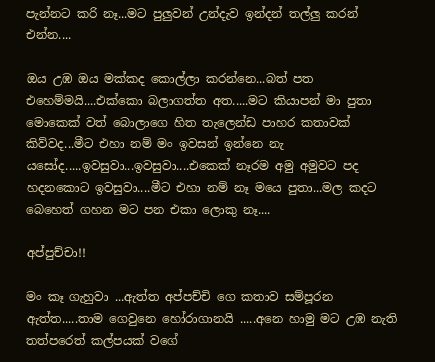පැන්නට කරි නෑ...මට පුලුවන් උන්දැව ඉන්දන් තල්ලු කරන් එන්න....

ඔය උඹ ඔය මක්කද කොල්ලා කරන්නෙ...බත් පත එහෙම්මයි....එක්කො බලාගත්ත අත.....මට කියාපන් මා පුතා මොකෙක් වත් බොලාගෙ හිත තැලෙන්ඩ පාහර කතාවක් කිව්වද...මීට එහා නම් මං ඉවසන් ඉන්නෙ නැ යසෝද.....ඉවසුවා...ඉවසුවා....එකෙක් නෑරම අමු අමුවට පද හදනකොට ඉවසුවා....මීට එහා නම් නෑ මයෙ පුතා...මල කදට බෙහෙත් ගහන මට පන එකා ලොකු නෑ....

අප්පුච්චා!!

මං කෑ ගැහුවා ...ඇත්ත අප්පච්චි ගෙ කතාව සම්පූරන ඇත්ත.....තාම ගෙවුනෙ හෝරාගානයි .....අනෙ හාමු මට උඹ නැති තත්පරෙත් කල්පයක් වගේ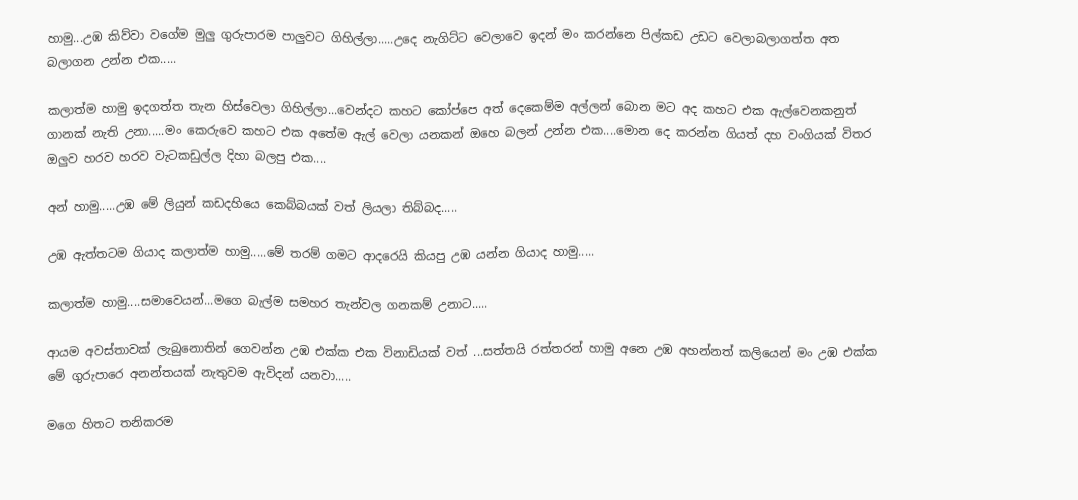හාමු...උඹ කිව්වා වගේම මුලු ගුරුපාරම පාලුවට ගිහිල්ලා.....උදෙ නැගිට්ට වෙලාවෙ ඉදන් මං කරන්නෙ පිල්කඩ උඩට වෙලාබලාගත්ත අත බලාගන උන්න එක.....

කලාත්ම හාමු ඉදගත්ත තැන හිස්වෙලා ගිහිල්ලා...වෙන්දට කහට කෝප්පෙ අත් දෙකෙම්ම අල්ලන් බොන මට අද කහට එක ඇල්වෙනකනුත් ගානක් නැති උනා.....මං කෙරුවෙ කහට එක අතේම ඇල් වෙලා යනකන් ඔහෙ බලන් උන්න එක....මොන දෙ කරන්න ගියත් දහ වංගියක් විතර ඔලුව හරව හරව වැටකඩුල්ල දිහා බලපු එක....

අන් හාමු.....උඹ මේ ලියුන් කඩදහියෙ කෙබ්බයක් වත් ලියලා තිබ්බද.....

උඹ ඇත්තටම ගියාද කලාත්ම හාමු.....මේ තරම් ගමට ආදරෙයි කියපු උඹ යන්න ගියාද හාමු.....

කලාත්ම හාමු....සමාවෙයන්...මගෙ බැල්ම සමහර තැන්වල ගනකම් උනාට.....

ආයම අවස්තාවක් ලැබුනොතින් ගෙවන්න උඹ එක්ක එක විනාඩියක් වත් ...සත්තයි රත්තරන් හාමු අනෙ උඹ අහන්නත් කලියෙන් මං උඹ එක්ක මේ ගුරුපාරෙ අනන්තයක් නැතුවම ඇවිදන් යනවා.....

මගෙ හිතට තනිකරම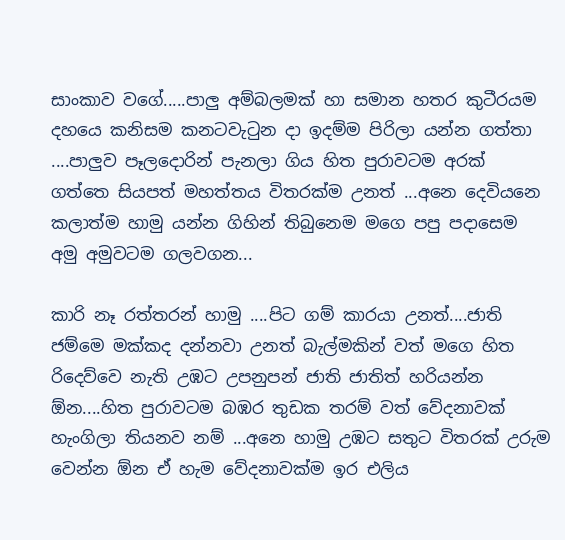සාංකාව වගේ.....පාලු අම්බලමක් හා සමාන හතර කුටීරයම දහයෙ කනිසම කනටවැටුන දා ඉදම්ම පිරිලා යන්න ගත්තා ....පාලුව පෑලදොරින් පැනලා ගිය හිත පුරාවටම අරක් ගත්තෙ සියපත් මහත්තය විතරක්ම උනත් ...අනෙ දෙවියනෙ කලාත්ම හාමු යන්න ගිහින් තිබුනෙම මගෙ පපු පදාසෙම අමු අමුවටම ගලවගන...

කාරි නෑ රත්තරන් හාමු ....පිට ගම් කාරයා උනත්....ජාති ජම්මෙ මක්කද දන්නවා උනත් බැල්මකින් වත් මගෙ හිත රිදෙව්වෙ නැති උඹට උපනුපන් ජාති ජාතිත් හරියන්න ඕන....හිත පුරාවටම බඹර තුඩක තරම් වත් වේදනාවක් හැංගිලා තියනව නම් ...අනෙ හාමු උඹට සතුට විතරක් උරුම වෙන්න ඕන ඒ හැම වේදනාවක්ම ඉර එලිය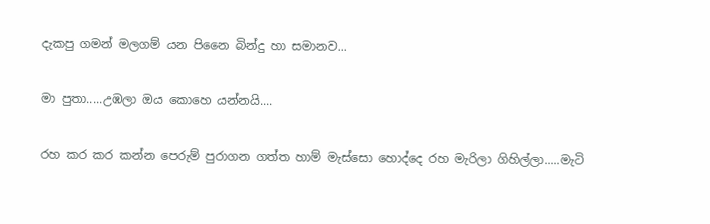දැකපු ගමන් මලගම් යන පිනෛ බින්දු හා සමානව...

මා පුතා.....උඹලා ඔය කොහෙ යන්නයි....

රහ කර කර කන්න පෙරුම් පුරාගන ගත්ත හාම් මැස්සො හොද්දෙ රහ මැරිලා ගිහිල්ලා.....මැටි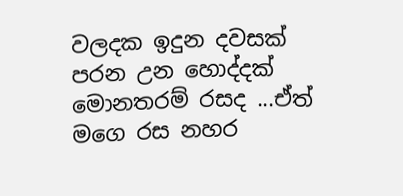වලදක ඉදුන දවසක් පරන උන හොද්දක් මොනතරම් රසද ...ඒත් මගෙ රස නහර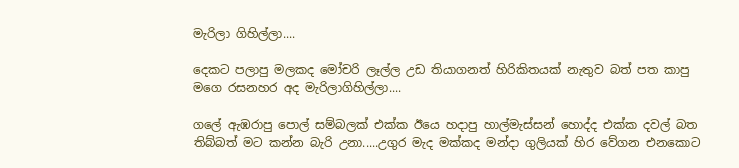මැරිලා ගිහිල්ලා....

දෙකට පලාපු මලකද මෝචරි ලෑල්ල උඩ තියාගනත් හිරිකිතයක් නැතුව බත් පත කාපු මගෙ රසනහර අද මැරිලාගිහිල්ලා....

ගලේ ඇඹරාපු පොල් සම්බලක් එක්ක ඊයෙ හදාපු හාල්මැස්සන් හොද්ද එක්ක දවල් බත තිබ්බත් මට කන්න බැරි උනා.....උගුර මැද මක්කද මන්දා ගුලියක් හිර වේගන එනකොට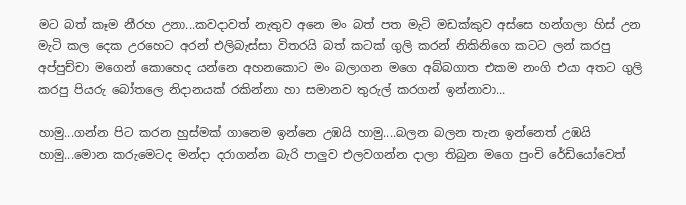මට බත් කෑම නීරහ උනා...කවදාවත් නැතුව අනෙ මං බත් පත මැටි මඩක්කුව අස්සෙ හන්ගලා හිස් උන මැටි කල දෙක උරහෙට අරන් එලිබැස්සා විතරයි බත් කටක් ගුලි කරන් නිකිනිගෙ කටට ලන් කරපු අප්පුච්චා මගෙන් කොහෙද යන්නෙ අහනකොට මං බලාගන මගෙ අබ්බගාත එකම නංගි එයා අතට ගුලි කරපු පියරු බෝතලෙ නිදානයක් රකින්නා හා සමානව තුරුල් කරගන් ඉන්නාවා...

හාමු...ගන්න පිට කරන හුස්මක් ගානෙම ඉන්නෙ උඹයි හාමු....බලන බලන තැන ඉන්නෙත් උඹයි හාමු...මොන කරුමෙටද මන්දා දරාගන්න බැරි පාලුව එලවගන්න දාලා තිබුන මගෙ පුංචි රේඩියෝවෙත්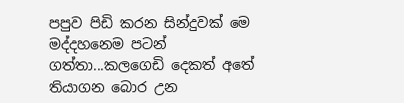පපුව පිඩි කරන සින්දුවක් මෙ මද්දහනෙම පටන් ගත්තා...කලගෙඩි දෙකත් අතේ තියාගන බොර උන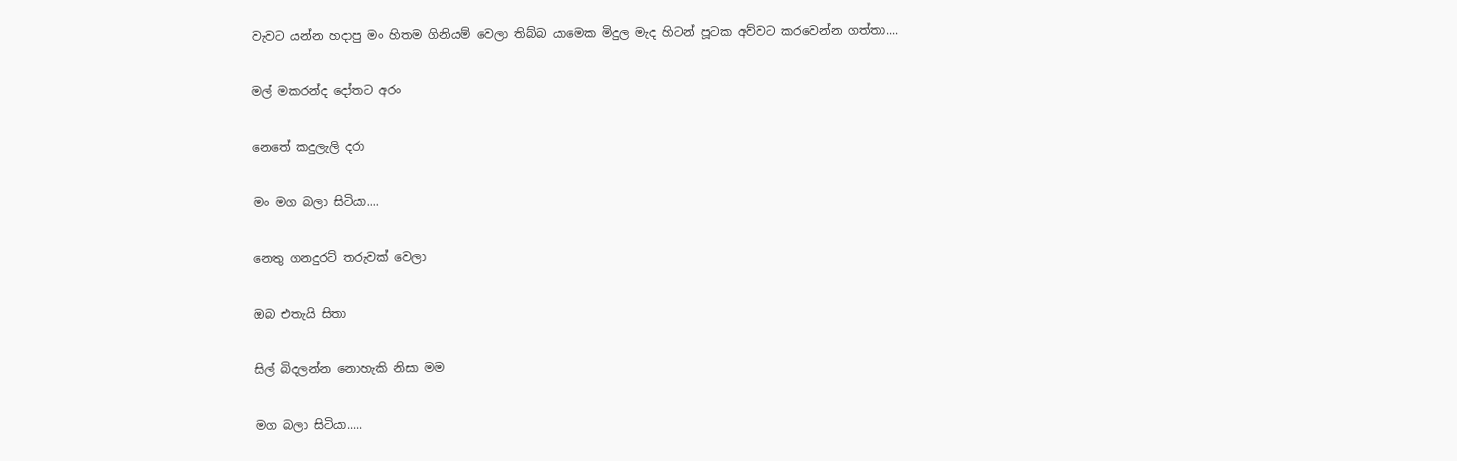වැවට යන්න හදාපු මං හිතම ගිනියම් වෙලා තිබ්බ යාමෙක මිදුල මැද හිටන් පූටක අව්වට කරවෙන්න ගත්තා....

මල් මකරන්ද දෝතට අරං

නෙතේ කදුලැලි දරා

මං මග බලා සිටියා....

නෙතු ගනදුරට් තරුවක් වෙලා

ඔබ එතැයි සිතා

සිල් බිදලන්න නොහැකි නිසා මම

මග බලා සිටියා.....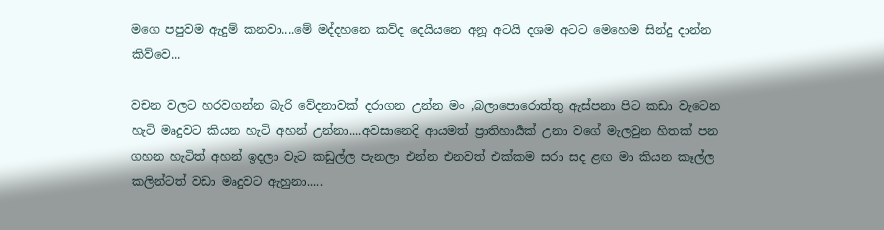මගෙ පපුවම ඇදුම් කනවා....මේ මද්දහනෙ කව්ද දෙයියනෙ අනූ අටයි දශම අටට මෙහෙම සින්දු දාන්න කිව්වෙ...

වචන වලට හරවගන්න බැරි වේදනාවක් දරාගන උන්න මං ,බලාපොරොත්තු ඇස්පනා පිට කඩා වැටෙන හැටි මෘදුවට කියන හැටි අහන් උන්නා....අවසානෙදි ආයමත් ප්‍රාතිහාර්‍යක් උනා වගේ මැලවුන හිතක් පන ගහන හැටිත් අහන් ඉදලා වැට කඩුල්ල පැනලා එන්න එනවත් එක්කම සරා සද ළඟ මා කියන කෑල්ල කලින්ටත් වඩා මෘදුවට ඇහුනා.....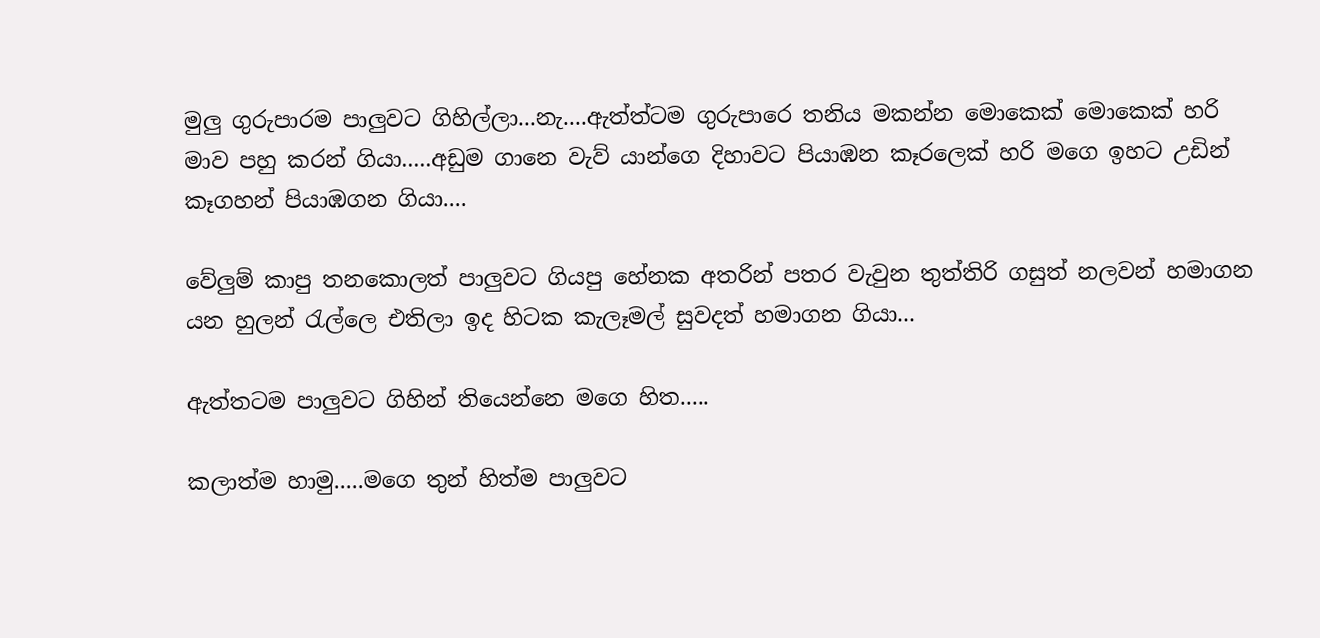මුලු ගුරුපාරම පාලුවට ගිහිල්ලා...නැ....ඇත්ත්ටම ගුරුපාරෙ තනිය මකන්න මොකෙක් මොකෙක් හරි මාව පහු කරන් ගියා.....අඩුම ගානෙ වැව් යාන්ගෙ දිහාවට පියාඹන කෑරලෙක් හරි මගෙ ඉහට උඩින් කෑගහන් පියාඹගන ගියා....

වේලුම් කාපු තනකොලත් පාලුවට ගියපු හේනක අතරින් පතර වැවුන තුත්තිරි ගසුත් නලවන් හමාගන යන හුලන් රැල්ලෙ එතිලා ඉද හිටක කැලෑමල් සුවදත් හමාගන ගියා...

ඇත්තටම පාලුවට ගිහින් තියෙන්නෙ මගෙ හිත.....

කලාත්ම හාමු.....මගෙ තුන් හිත්ම පාලුවට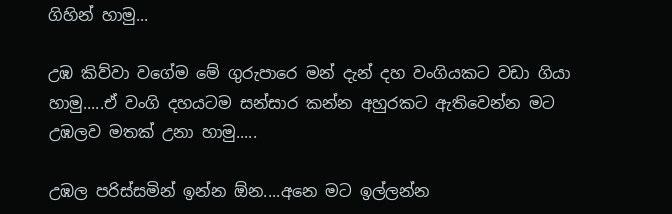ගිහින් හාමු...

උඹ කිව්වා වගේම මේ ගුරුපාරෙ මන් දැන් දහ වංගියකට වඩා ගියා හාමු.....ඒ වංගි දහයටම සන්සාර කන්න අහුරකට ඇතිවෙන්න මට උඹලව මතක් උනා හාමු.....

උඹල පරිස්සමින් ඉන්න ඕන....අනෙ මට ඉල්ලන්න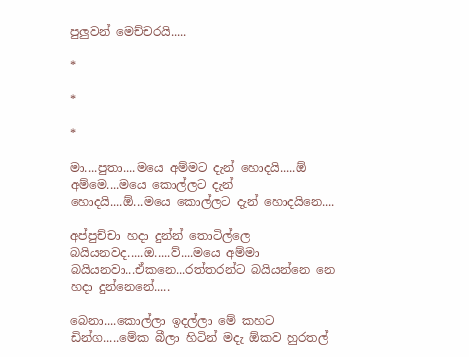පුලුවන් මෙච්චරයි.....

*

*

*

මා....පුතා....මයෙ අම්මට දැන් හොදයි.....ඕ අම්මෙ....මයෙ කොල්ලට දැන් හොදයි....ඕ...මයෙ කොල්ලට දැන් හොදයිනෙ....

අප්පුච්චා හදා දුන්න් තොටිල්ලෙ බයියනවද.....ඔ.....ව්....මයෙ අම්මා බයියනවා...ඒකනෙ...රත්තරන්ට බයියන්නෙ නෙ හදා දුන්නෙනේ.....

බෙනා....කොල්ලා ඉදල්ලා මේ කහට ඩින්ග.....මේක බීලා හිටින් මදැ ඕකව හුරතල්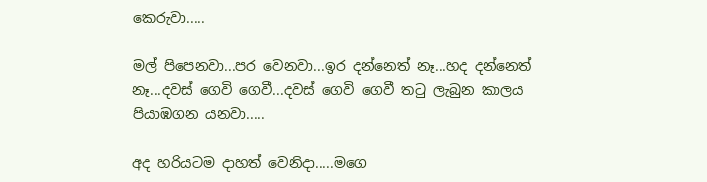කෙරුවා.....

මල් පිපෙනවා...පර වෙනවා...ඉර දන්නෙත් නෑ...හද දන්නෙත් නෑ...දවස් ගෙවි ගෙවී...දවස් ගෙවි ගෙවී තටු ලැබුන කාලය පියාඹගන යනවා.....

අද හරියටම දාහත් වෙනිදා.....මගෙ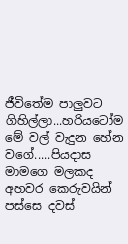ජීවිතේම පාලුවට ගිහිල්ලා...හරියටෝම මේ වල් වැදුන හේන වගේ.....පියදාස මාමගෙ මලකද අහවර කෙරුවයින් පස්සෙ දවස්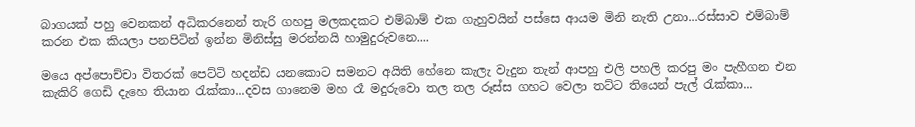බාගයක් පහු වෙනකන් අධිකරනෙන් තැරි ගහපු මලකදකට එම්බාම් එක ගැහුවයින් පස්සෙ ආයම මිනි නැති උනා...රස්සාව එම්බාම් කරන එක කියලා පනපිටින් ඉන්න මිනිස්සු මරන්නයි හාමුදුරුවනෙ....

මයෙ අප්පොච්චා විතරක් පෙට්ටි හදන්ඩ යනකොට සමනට අයිති හේනෙ කැලැ වැදුන තැන් ආපහු එලි පහලි කරපු මං පැහීගන එන කැකිරි ගෙඩි දැහෙ තියාන රැක්කා...දවස ගානෙම මහ රෑ මදුරුවො තල තල රූස්ස ගහට වෙලා තට්ට තියෙන් පැල් රැක්කා...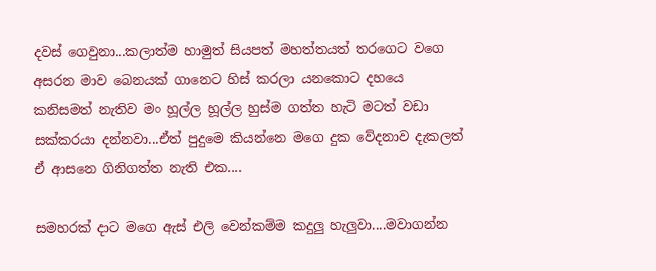දවස් ගෙවුනා...කලාත්ම හාමුත් සියපත් මහත්තයත් තරගෙට වගෙ අසරන මාව බෙනයක් ගානෙට හිස් කරලා යනකොට දහයෙ කනිසමත් නැතිව මං හූල්ල හූල්ල හුස්ම ගත්ත හැටි මටත් වඩා සක්කරයා දන්නවා...ඒත් පුදුමෙ කියන්නෙ මගෙ දුක වේදනාව දැකලත් ඒ ආසනෙ ගිනිගත්ත නැති එක....

සමහරක් දාට මගෙ ඇස් එලි වෙන්කම්ම කදුලු හැලුවා....මවාගන්න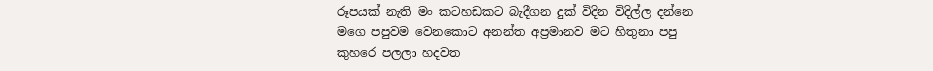රූපයක් නැති මං කටහඩකට බැදීගන දුක් විදින විදිල්ල දන්නෙ මගෙ පපුවම වෙනකොට අනන්ත අප්‍රමානව මට හිතුනා පපු කුහරෙ පලලා හදවත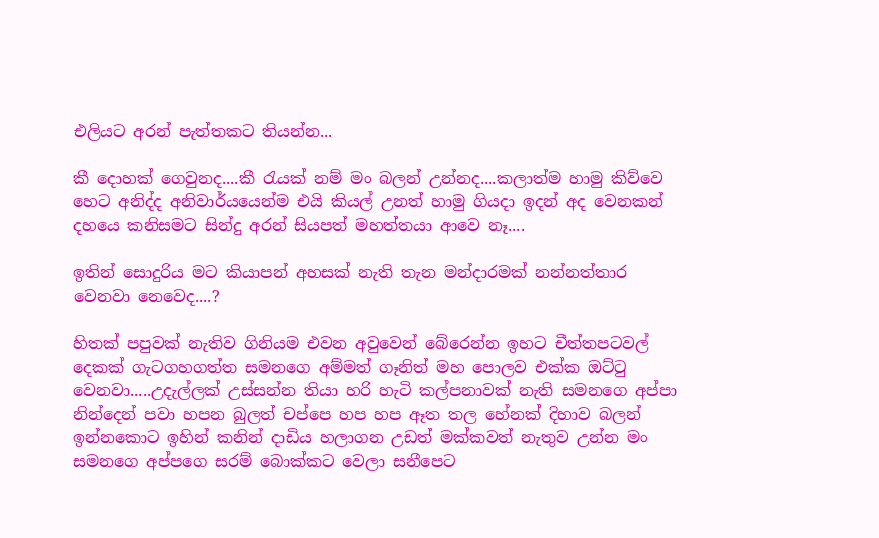එලියට අරන් පැත්තකට තියන්න...

කී දොහක් ගෙවුනද....කී රැයක් නම් මං බලන් උන්නද....කලාත්ම හාමු කිව්වෙ හෙට අනිද්ද අනිවාර්යයෙන්ම එයි කියල් උනත් හාමු ගියදා ඉදන් අද වෙනකන් දහයෙ කනිසමට සින්දු අරන් සියපත් මහත්තයා ආවෙ නෑ....

ඉතින් සොදුරිය මට කියාපන් අහසක් නැති තැන මන්දාරමක් නන්නත්තාර වෙනවා නෙවෙද....?

හිතක් පපුවක් නැතිව ගිනියම එවන අවුවෙන් බේරෙන්න ඉහට චීත්තපටවල් දෙකක් ගැටගහගත්ත සමනගෙ අම්මත් ගෑනිත් මහ පොලව එක්ක ඔට්ටු වෙනවා.....උදැල්ලක් උස්සන්න තියා හරි හැටි කල්පනාවක් නැති සමනගෙ අප්පා නින්දෙන් පවා හපන බුලත් චප්පෙ හප හප ඈත තල හේනක් දිහාව බලන් ඉන්නකොට ඉහින් කනින් දාඩිය හලාගන උඩත් මක්කවත් නැතුව උන්න මං සමනගෙ අප්පගෙ සරම් බොක්කට වෙලා සනීපෙට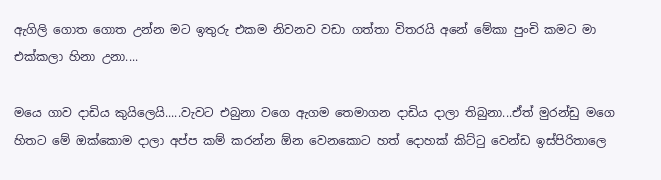ඇගිලි ගොත ගොත උන්න මට ඉතුරු එකම නිවනව වඩා ගත්තා විතරයි අනේ මේකා පුංචි කමට මා එක්කලා හිනා උනා....

මයෙ ගාව දාඩිය කුයිලෙයි.....වැවට එබුනා වගෙ ඇගම තෙමාගන දාඩිය දාලා තිබුනා...ඒත් මුරන්ඩු මගෙ හිතට මේ ඔක්කොම දාලා අප්ප කම් කරන්න ඕන වෙනකොට හත් දොහක් කිට්ටු වෙන්ඩ ඉස්පිරිතාලෙ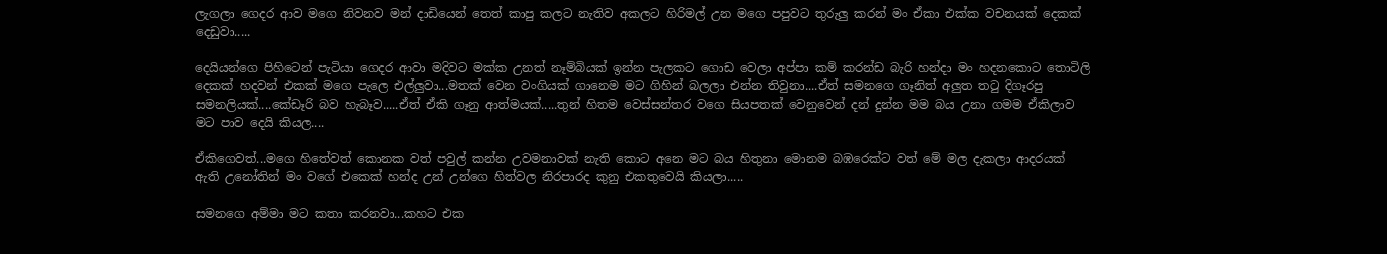ලැගලා ගෙදර ආව මගෙ නිවනව මන් දාඩියෙන් තෙත් කාපු කලට නැතිව අකලට හිරිමල් උන මගෙ පපුවට තුරුලු කරන් මං ඒකා එක්ක වචනයක් දෙකක් දෙඩුවා.....

දෙයියන්ගෙ පිහිටෙන් පැටියා ගෙදර ආවා මදිවට මක්ක උනත් නෑම්බියක් ඉන්න පැලකට ගොඩ වෙලා අප්පා කම් කරන්ඩ බැරි හන්දා මං හදනකොට තොටිලි දෙකක් හදවන් එකක් මගෙ පැලෙ එල්ලුවා...මතක් වෙන වංගියක් ගානෙම මට ගිහින් බලලා එන්න තිවුනා....ඒත් සමනගෙ ගෑනිත් අලුත තටු දිගෑරපු සමනලියක්....කේඩෑරි බව හැබෑව.....ඒත් ඒකි ගෑනු ආත්මයක්.....තුන් හිතම වෙස්සන්තර වගෙ සියපතක් වෙනුවෙන් දන් දුන්න මම බය උනා ගමම ඒකිලාව මට පාව දෙයි කියල....

ඒකිගෙවත්...මගෙ හිතේවත් කොනක වත් පවුල් කන්න උවමනාවක් නැති කොට අනෙ මට බය හිතුනා මොනම බඹරෙක්ට වත් මේ මල දැකලා ආදරයක් ඇති උනෝතින් මං වගේ එකෙක් හන්ද උන් උන්ගෙ හිත්වල නිරපාරද කුනු එකතුවෙයි කියලා.....

සමනගෙ අම්මා මට කතා කරනවා...කහට එක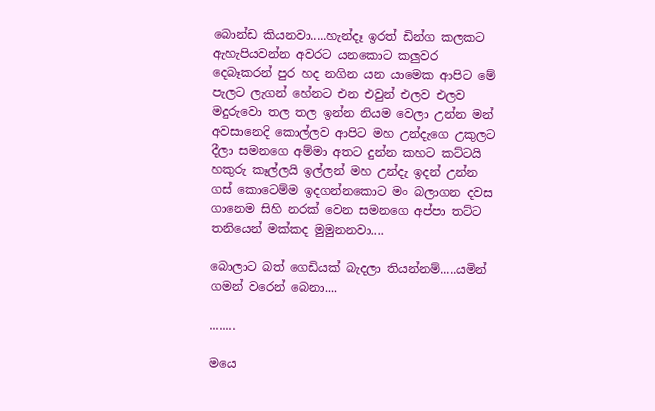බොන්ඩ කියනවා.....හැන්දෑ ඉරත් ඩින්ග කලකට ඇහැපියවන්න අවරට යනකොට කලුවර දෙබෑකරන් පුර හද නගින යන යාමෙක ආපිට මේ පැලට ලැගන් හේනට එන එවුන් එලව එලව මදුරුවො තල තල ඉන්න නියම වෙලා උන්න මන් අවසානෙදි කොල්ලව ආපිට මහ උන්දැගෙ උකුලට දීලා සමනගෙ අම්මා අතට දුන්න කහට කට්ටයි හකුරු කෑල්ලයි ඉල්ලන් මහ උන්දැ ඉදන් උන්න ගස් කොටෙම්ම ඉදගන්නකොට මං බලාගන දවස ගානෙම සිහි නරක් වෙන සමනගෙ අප්පා තට්ට තනියෙන් මක්කද මුමුනනවා....

බොලාට බත් ගෙඩියක් බැදලා තියන්නම්.....යමින් ගමන් වරෙන් බෙනා....

........

මයෙ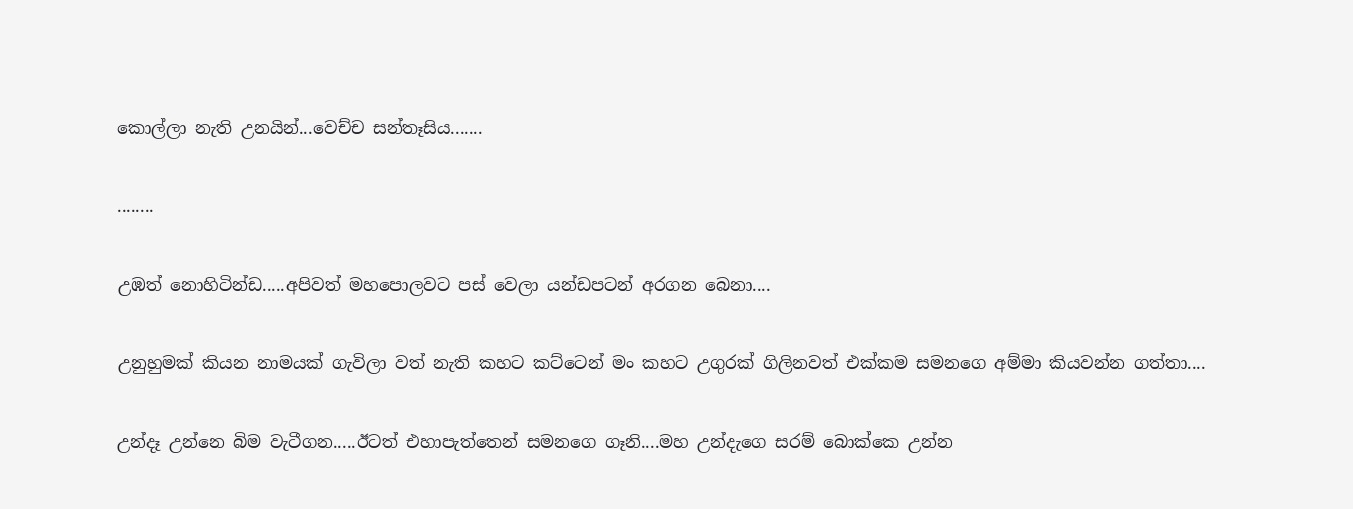කොල්ලා නැති උනයින්...වෙච්ච සන්තෑසිය.......

........

උඹත් නොහිටින්ඩ.....අපිවත් මහපොලවට පස් වෙලා යන්ඩපටන් අරගන බෙනා....

උනුහුමක් කියන නාමයක් ගැවිලා වත් නැති කහට කට්ටෙන් මං කහට උගුරක් ගිලිනවත් එක්කම සමනගෙ අම්මා කියවන්න ගත්තා....

උන්දෑ උන්නෙ බිම වැටීගන.....ඊටත් එහාපැත්තෙන් සමනගෙ ගෑනි....මහ උන්දැගෙ සරම් බොක්කෙ උන්න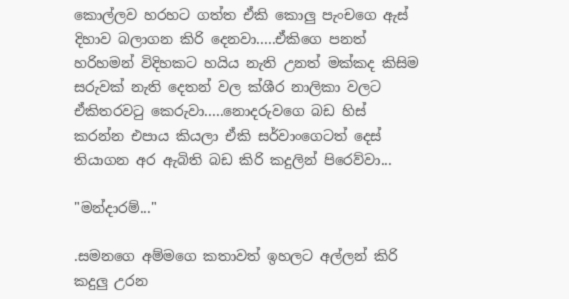කොල්ලව හරහට ගත්ත ඒකි කොලු පැංචගෙ ඇස් දිහාව බලාගන කිරි දෙනවා.....ඒකිගෙ පනත් හරිහමන් විදිහකට හයිය නැති උනත් මක්කද කිසිම සරුවක් නැති දෙතන් වල ක්ශීර නාලිකා වලට ඒකිතරවටු කෙරුවා.....නොදරුවගෙ බඩ හිස් කරන්න එපාය කියලා ඒකි සර්වාංගෙටත් දෙස් තියාගන අර ඇබිති බඩ කිරි කදුලින් පිරෙව්වා...

"මන්දාරම්..."

.සමනගෙ අම්මගෙ කතාවත් ඉහලට අල්ලන් කිරි කදුලු උරන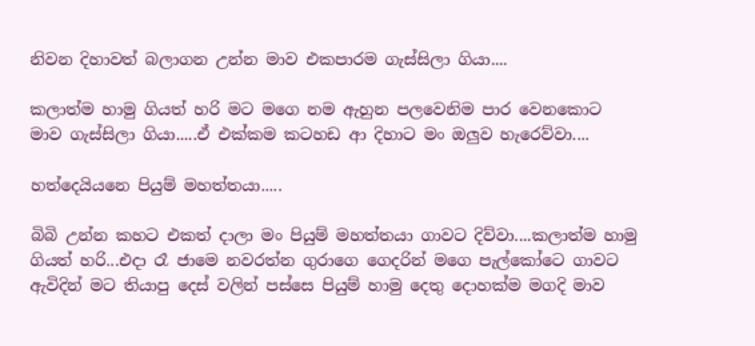නිවන දිහාවත් බලාගන උන්න මාව එකපාරම ගැස්සිලා ගියා....

කලාත්ම හාමු ගියත් හරි මට මගෙ නම ඇහුන පලවෙනිම පාර වෙනකොට මාව ගැස්සිලා ගියා.....ඒ එක්කම කටහඩ ආ දිහාට මං ඔලුව හැරෙව්වා....

හත්දෙයියනෙ පියුම් මහත්තයා.....

බිබි උන්න කහට එකත් දාලා මං පියුම් මහත්තයා ගාවට දිව්වා....කලාත්ම හාමු ගියත් හරි...එදා රෑ ජාමෙ නවරත්න ගුරාගෙ ගෙදරින් මගෙ පැල්කෝටෙ ගාවට ඇවිදින් මට තියාපු දෙස් වලින් පස්සෙ පියුම් හාමු දෙතු දොහක්ම මගදි මාව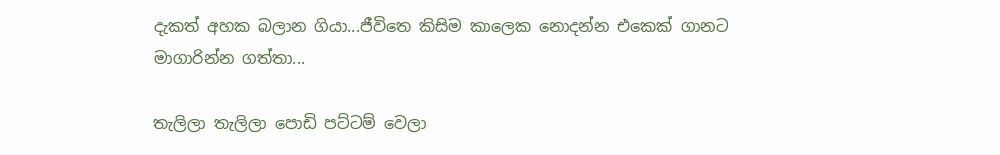දැකත් අහක බලාන ගියා...ජීවිතෙ කිසිම කාලෙක නොදන්න එකෙක් ගානට මාගාරින්න ගත්තා...

තැලිලා තැලිලා පොඩි පට්ටම් වෙලා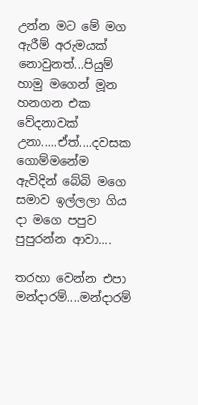උන්න මට මේ මග ඇරීම් අරුමයක් නොවුනත්...පියුම් හාමු මගෙන් මූන හනගන එක වේදනාවක් උනා.....ඒත්....දවසක ගොම්මනේම ඇවිදින් බේබි මගෙ සමාව ඉල්ලලා ගිය දා මගෙ පපුව පුපුරන්න ආවා....

තරහා වෙන්න එපා මන්දාරම්....මන්දාරම්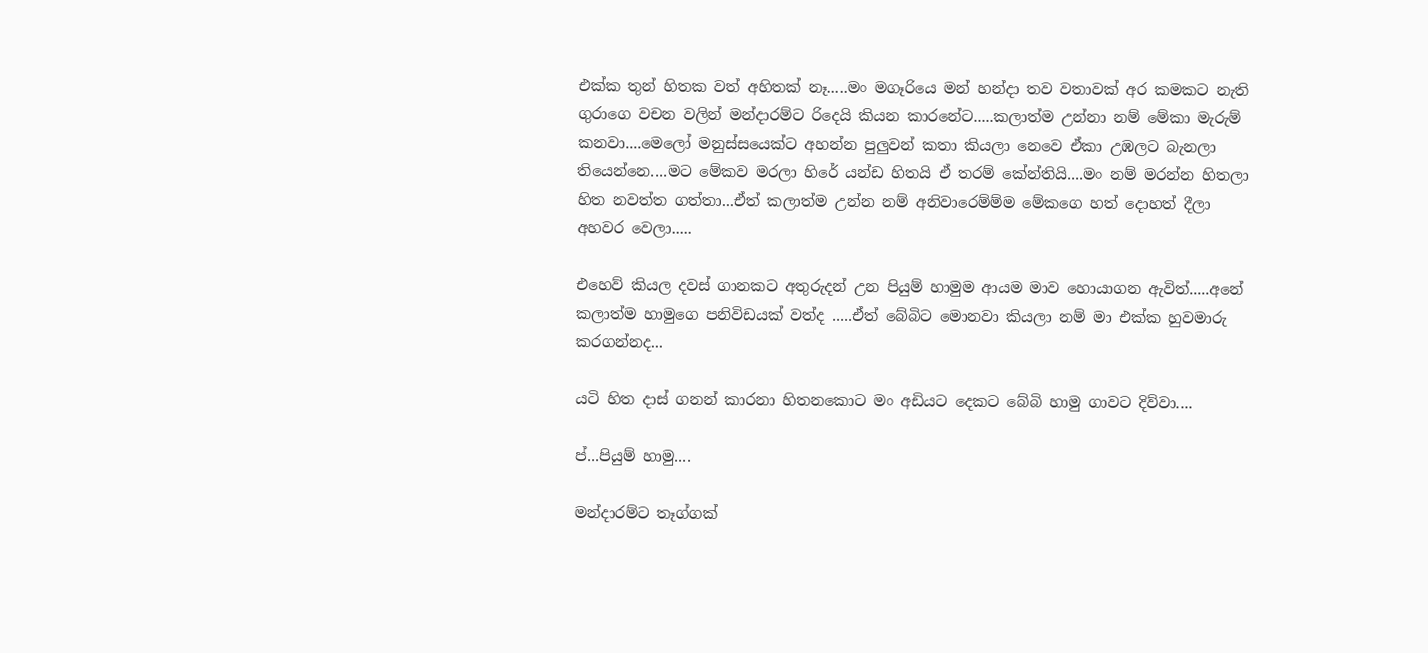එක්ක තුන් හිතක වත් අහිතක් නෑ.....මං මගෑරියෙ මන් හන්දා තව වතාවක් අර කමකට නැති ගුරාගෙ වචන වලින් මන්දාරම්ට රිදෙයි කියන කාරනේට.....කලාත්ම උන්නා නම් මේකා මැරුම් කනවා....මෙලෝ මනුස්සයෙක්ට අහන්න පුලුවන් කතා කියලා නෙවෙ ඒකා උඹලට බැනලා තියෙන්නෙ....මට මේකව මරලා හිරේ යන්ඩ හිතයි ඒ තරම් කේන්තියි....මං නම් මරන්න හිතලා හිත නවත්ත ගත්තා...ඒත් කලාත්ම උන්න නම් අනිවාරෙම්ම්ම මේකගෙ හත් දොහත් දීලා අහවර වෙලා.....

එහෙව් කියල දවස් ගානකට අතුරුදන් උන පියුම් හාමුම ආයම මාව හොයාගන ඇවිත්.....අනේ කලාත්ම හාමුගෙ පනිවිඩයක් වත්ද .....ඒත් බේබිට මොනවා කියලා නම් මා එක්ක හුවමාරු කරගන්නද...

යටි හිත දාස් ගනන් කාරනා හිතනකොට මං අඩියට දෙකට බේබි හාමු ගාවට දිව්වා....

ප්...පියුම් හාමු....

මන්දාරම්ට තෑග්ගක්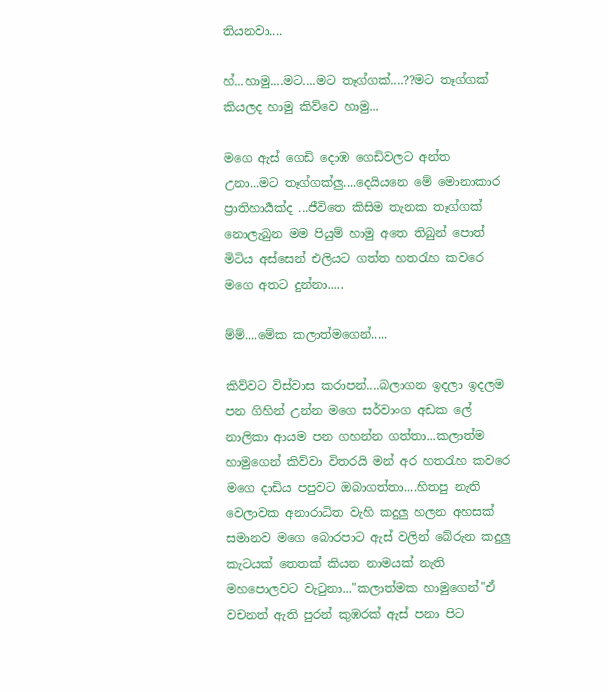තියනවා....

හ්...හාමු....මට....මට තෑග්ගක්....??මට තෑග්ගක් කියලද හාමු කිව්වෙ හාමු...

මගෙ ඇස් ගෙඩි දොඹ ගෙඩිවලට අන්ත උනා...මට තෑග්ගක්ලු....දෙයියනෙ මේ මොනාකාර ප්‍රාතිහාර්‍යක්ද ...ජීවිතෙ කිසිම තැනක තෑග්ගක් නොලැබුන මම පියුම් හාමු අතෙ තිබුන් පොත් මිටිය අස්සෙන් එලියට ගත්ත හතරැහ කවරෙ මගෙ අතට දුන්නා.....

ම්ම්....මේක කලාත්මගෙන්.....

කිව්වට විස්වාස කරාපන්....බලාගන ඉදලා ඉදලම පන ගිහින් උන්න මගෙ සර්වාංග අඩක ලේ නාලිකා ආයම පන ගහන්න ගත්තා...කලාත්ම හාමුගෙන් කිව්වා විතරයි මන් අර හතරැහ කවරෙ මගෙ දාඩිය පපුවට ඔබාගත්තා....හිතපු නැති වෙලාවක අනාරාධිත වැහි කදුලු හලන අහසක් සමානව මගෙ බොරපාට ඇස් වලින් බේරුන කදුලු කැටයක් තෙතක් කියන නාමයක් නැති මහපොලවට වැටුනා..."කලාත්මක හාමුගෙන්"ඒ වචනත් ඇති පුරන් කුඹරක් ඇස් පනා පිට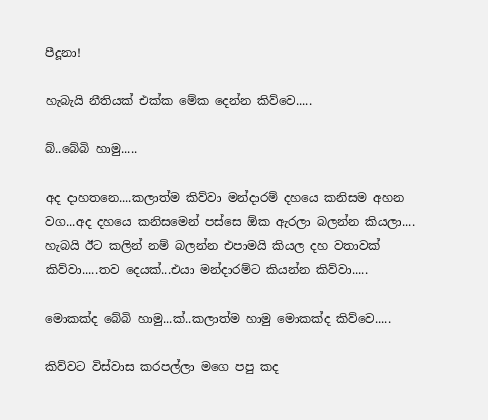පීදූනා!

හැබැයි නීතියක් එක්ක මේක දෙන්න කිව්වෙ.....

බ්..බේබි හාමු.....

අද දාහතනෙ....කලාත්ම කිව්වා මන්දාරම් දහයෙ කනිසම අහන වග...අද දහයෙ කනිසමෙන් පස්සෙ ඕක ඇරලා බලන්න කියලා.... හැබයි ඊට කලින් නම් බලන්න එපාමයි කියල දහ වතාවක් කිව්වා.....තව දෙයක්...එයා මන්දාරම්ට කියන්න කිව්වා.....

මොකක්ද බේබි හාමු...ක්..කලාත්ම හාමු මොකක්ද කිව්වෙ.....

කිව්වට විස්වාස කරපල්ලා මගෙ පපු කද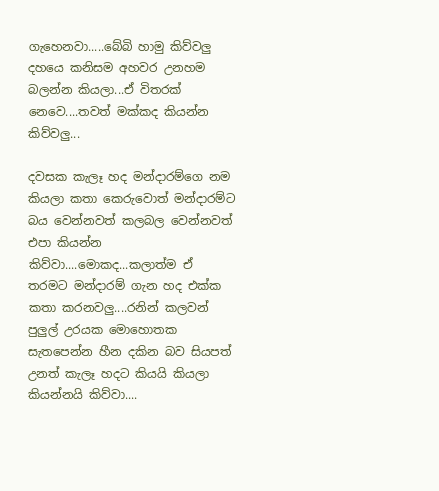ගැහෙනවා.....බේබි හාමු කිව්වලු දහයෙ කනිසම අහවර උනහම බලන්න කියලා...ඒ විතරක් නෙවෙ....තවත් මක්කද කියන්න කිව්වලු...

දවසක කැලෑ හද මන්දාරම්ගෙ නම කියලා කතා කෙරුවොත් මන්දාරම්ට බය වෙන්නවත් කලබල වෙන්නවත් එපා කියන්න කිව්වා....මොකද...කලාත්ම ඒ තරමට මන්දාරම් ගැන හද එක්ක කතා කරනවලු....රනින් කලවන් පුලුල් උරයක මොහොතක සැතපෙන්න හීන දකින බව සියපත් උනත් කැලෑ හදට කියයි කියලා කියන්නයි කිව්වා....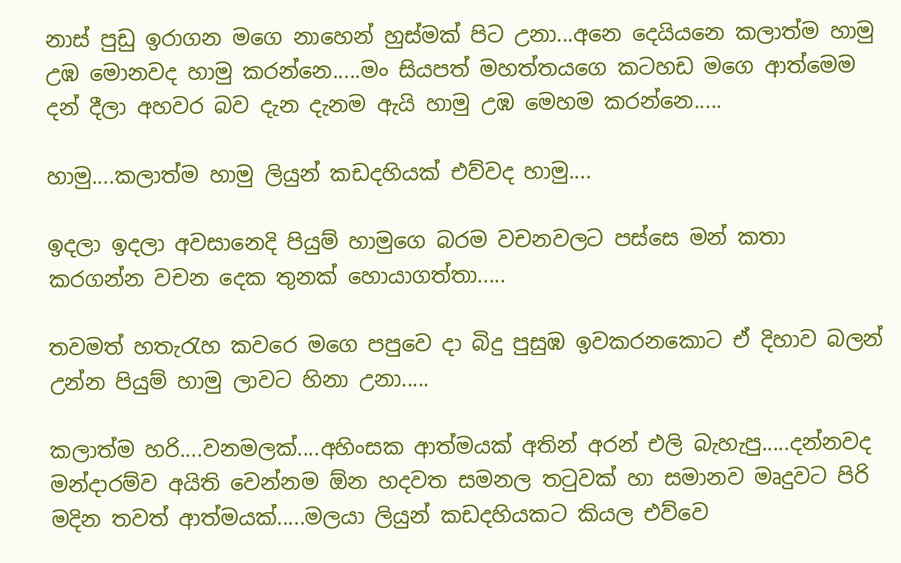නාස් පුඩු ඉරාගන මගෙ නාහෙන් හුස්මක් පිට උනා...අනෙ දෙයියනෙ කලාත්ම හාමු උඹ මොනවද හාමු කරන්නෙ.....මං සියපත් මහත්තයගෙ කටහඩ මගෙ ආත්මෙම දන් දීලා අහවර බව දැන දැනම ඇයි හාමු උඹ මෙහම කරන්නෙ.....

හාමු....කලාත්ම හාමු ලියුන් කඩදහියක් එව්වද හාමු....

ඉදලා ඉදලා අවසානෙදි පියුම් හාමුගෙ බරම වචනවලට පස්සෙ මන් කතා කරගන්න වචන දෙක තුනක් හොයාගත්තා.....

තවමත් හතැරැහ කවරෙ මගෙ පපුවෙ දා බිදු පුසුඹ ඉවකරනකොට ඒ දිහාව බලන් උන්න පියුම් හාමු ලාවට හිනා උනා.....

කලාත්ම හරි....වනමලක්....අහිංසක ආත්මයක් අතින් අරන් එලි බැහැපු.....දන්නවද මන්දාරම්ව අයිති වෙන්නම ඕන හදවත සමනල තටුවක් හා සමානව මෘදුවට පිරි මදින තවත් ආත්මයක්.....මලයා ලියුන් කඩදහියකට කියල එව්වෙ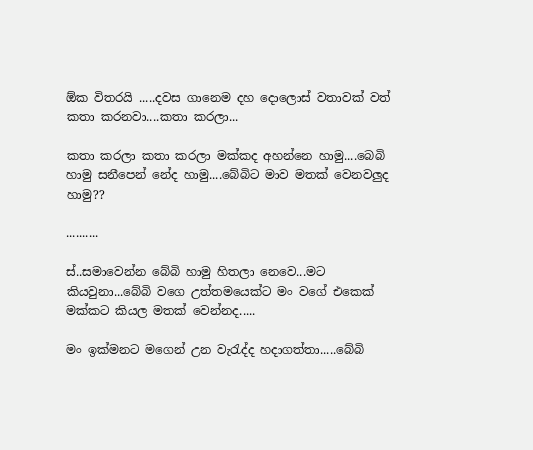ඕක විතරයි .....දවස ගානෙම දහ දොලොස් වතාවක් වත් කතා කරනවා....කතා කරලා...

කතා කරලා කතා කරලා මක්කද අහන්නෙ හාමු....බෙබි හාමු සනීපෙන් නේද හාමු....බේබිට මාව මතක් වෙනවලුද හාමු??

..........

ස්..සමාවෙන්න බේබි හාමු හිතලා නෙවෙ...මට කියවුනා...බේබි වගෙ උත්තමයෙක්ට මං වගේ එකෙක් මක්කට කියල මතක් වෙන්නද.....

මං ඉක්මනට මගෙන් උන වැරැද්ද හදාගත්තා.....බේබි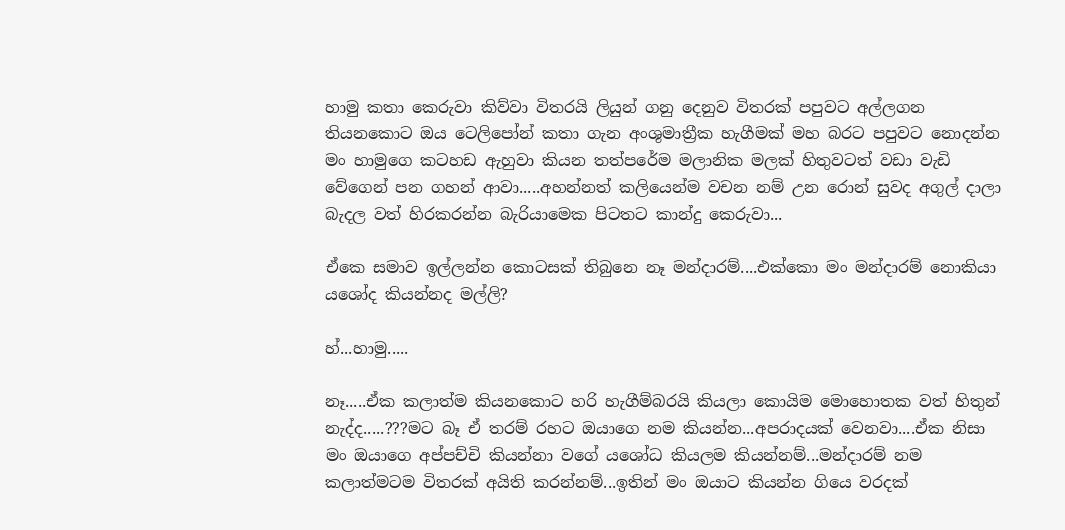හාමු කතා කෙරුවා කිව්වා විතරයි ලියුන් ගනු දෙනුව විතරක් පපුවට අල්ලගන තියනකොට ඔය ටෙලිපෝන් කතා ගැන අංශුමාත්‍රීක හැගීමක් මහ බරට පපුවට නොදන්න මං හාමුගෙ කටහඩ ඇහුවා කියන තත්පරේම මලානික මලක් හිතුවටත් වඩා වැඩි වේගෙන් පන ගහන් ආවා.....අහන්නත් කලියෙන්ම වචන නම් උන රොන් සුවද අගුල් දාලා බැදල වත් හිරකරන්න බැරියාමෙක පිටතට කාන්දු කෙරුවා...

ඒකෙ සමාව ඉල්ලන්න කොටසක් තිබුනෙ නෑ මන්දාරම්....එක්කො මං මන්දාරම් නොකියා යශෝද කියන්නද මල්ලි?

හ්...හාමු.....

නෑ.....ඒක කලාත්ම කියනකොට හරි හැගීම්බරයි කියලා කොයිම මොහොතක වත් හිතුන් නැද්ද.....???මට බෑ ඒ තරම් රහට ඔයාගෙ නම කියන්න...අපරාදයක් වෙනවා....ඒක නිසා මං ඔයාගෙ අප්පච්චි කියන්නා වගේ යශෝධ කියලම කියන්නම්...මන්දාරම් නම කලාත්මටම විතරක් අයිති කරන්නම්...ඉතින් මං ඔයාට කියන්න ගියෙ වරදක්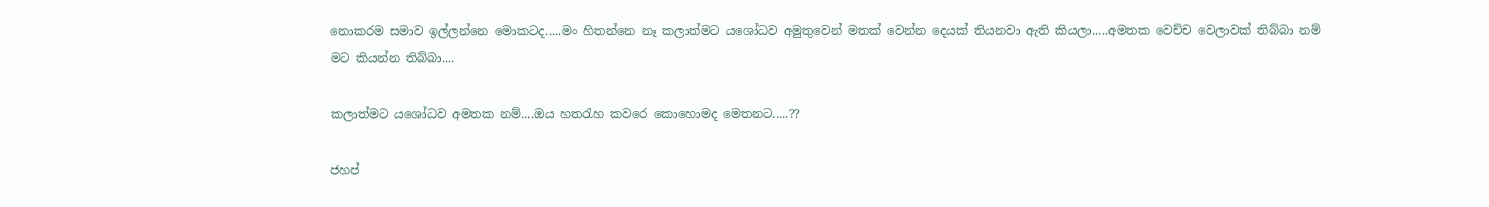නොකරම සමාව ඉල්ලන්නෙ මොකටද.....මං හිතන්නෙ නෑ කලාත්මට යශෝධව අමුතුවෙන් මතක් වෙන්න දෙයක් තියනවා ඇති කියලා.....අමතක වෙච්ච වෙලාවක් තිබ්බා නම් මට කියන්න තිබ්බා....

කලාත්මට යශෝධව අමතක නම්....ඔය හතරැහ කවරෙ කොහොමද මෙතනට.....??

ජහප්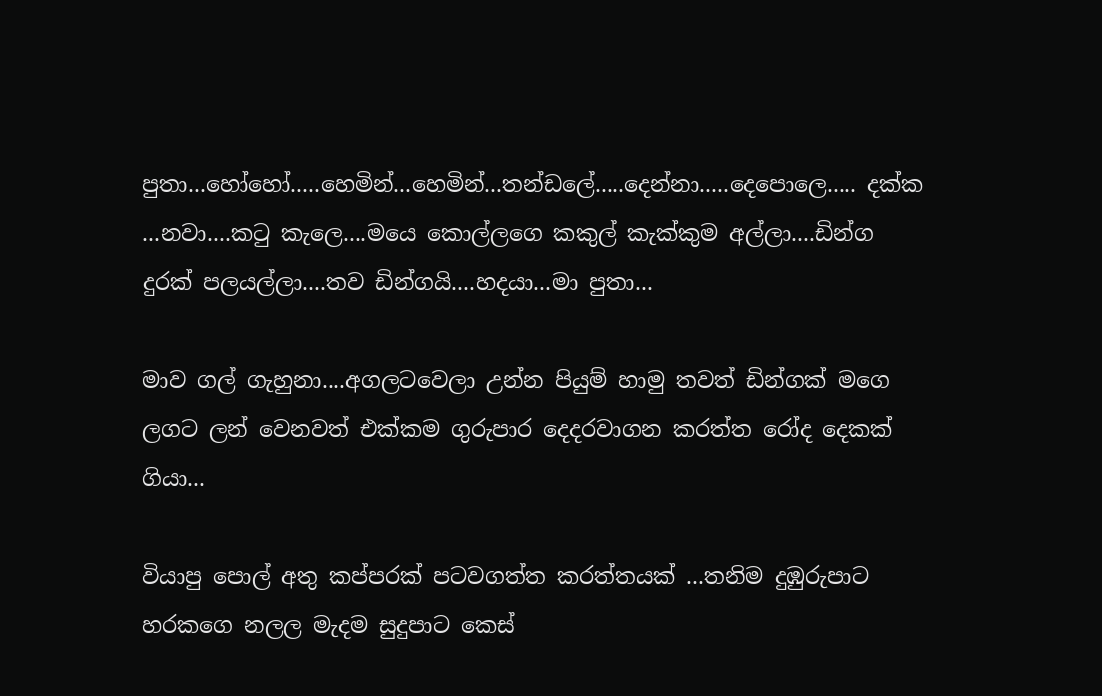පුතා...හෝහෝ.....හෙමින්...හෙමින්...තන්ඩලේ.....දෙන්නා.....දෙපොලෙ..... දක්ක ...නවා....කටු කැලෙ....මයෙ කොල්ලගෙ කකුල් කැක්කුම අල්ලා....ඩින්ග දුරක් පලයල්ලා....තව ඩින්ගයි....හදයා...මා පුතා...

මාව ගල් ගැහුනා....අගලටවෙලා උන්න පියුම් හාමු තවත් ඩින්ගක් මගෙ ලගට ලන් වෙනවත් එක්කම ගුරුපාර දෙදරවාගන කරත්ත රෝද දෙකක් ගියා...

වියාපු පොල් අතු කප්පරක් පටවගත්ත කරත්තයක් ...තනිම දුඹුරුපාට හරකගෙ නලල මැදම සුදුපාට කෙස්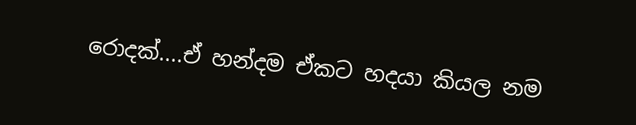රොදක්....ඒ හන්දම ඒකට හදයා කියල නම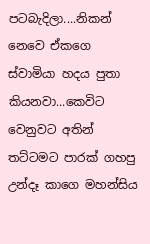පටබැදිලා....නිකන් නෙවෙ ඒකගෙ ස්වාමියා හදය පුතා කියනවා...කෙවිට වෙනුවට අතින් තට්ටමට පාරක් ගහපු උන්දෑ කාගෙ මහන්සිය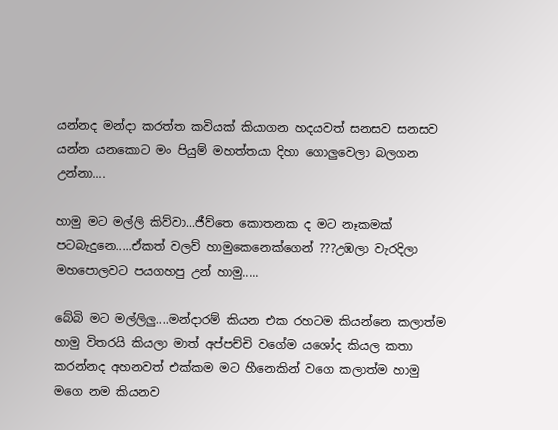යන්නද මන්දා කරත්ත කවියක් කියාගන හදයවත් සනසව සනසව යන්න යනකොට මං පියුම් මහත්තයා දිහා ගොලුවෙලා බලගන උන්නා....

හාමු මට මල්ලි කිව්වා...ජීව්තෙ කොතනක ද මට නෑකමක් පටබැදුනෙ.....ඒකත් වලව් හාමුකෙනෙක්ගෙන් ???උඹලා වැරදිලා මහපොලවට පයගහපු උන් හාමු.....

බේබි මට මල්ලිලු....මන්දාරම් කියන එක රහටම කියන්නෙ කලාත්ම හාමු විතරයි කියලා මාත් අප්පච්චි වගේම යශෝද කියල කතා කරන්නද අහනවත් එක්කම මට හීනෙකින් වගෙ කලාත්ම හාමු මගෙ නම කියනව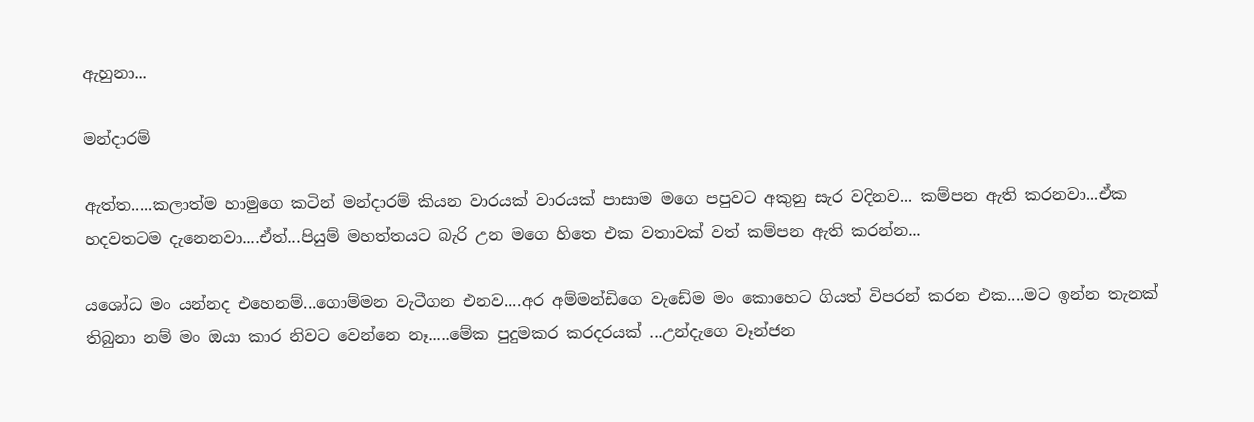ඇහුනා...

මන්දාරම්

ඇත්ත.....කලාත්ම හාමුගෙ කටින් මන්දාරම් කියන වාරයක් වාරයක් පාසාම මගෙ පපුවට අකුනු සැර වදිනව... කම්පන ඇති කරනවා...ඒක හදවතටම දැනෙනවා....ඒත්...පියුම් මහත්තයට බැරි උන මගෙ හිතෙ එක වතාවක් වත් කම්පන ඇති කරන්න...

යශෝධ මං යන්නද එහෙනම්...ගොම්මන වැටීගන එනව....අර අම්මන්ඩිගෙ වැඩේම මං කොහෙට ගියත් විපරන් කරන එක....මට ඉන්න තැනක් තිබුනා නම් මං ඔයා කාර නිවට වෙන්නෙ නෑ.....මේක පුදුමකර කරදරයක් ...උන්දැගෙ වෑන්ජන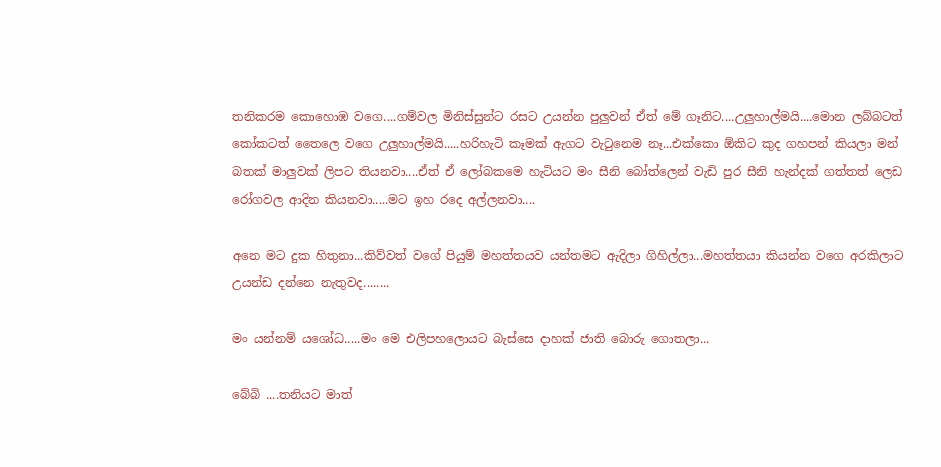තනිකරම කොහොඹ වගෙ....ගම්වල මිනිස්සුන්ට රසට උයන්න පුලුවන් ඒත් මේ ගෑනිට....උලුහාල්මයි....මොන ලබ්බටත් කෝකටත් තෛලෙ වගෙ උලුහාල්මයි.....හරිහැටි කෑමක් ඇගට වැටුනෙම නෑ...එක්කො ඕකිට කුද ගහපන් කියලා මන් බතක් මාලුවක් ලිපට තියනවා....ඒත් ඒ ලෝබකමෙ හැටියට මං සීනි බෝත්ලෙන් වැඩි පුර සීනි හැන්දක් ගත්තත් ලෙඩ රෝගවල ආදින කියනවා.....මට ඉහ රදෙ අල්ලනවා....

අනෙ මට දුක හිතුනා...කිව්වත් වගේ පියුම් මහත්තයව යන්තමට ඇදිලා ගිහිල්ලා...මහත්තයා කියන්න වගෙ අරකිලාට උයන්ඩ දන්නෙ නැතුවද........

මං යන්නම් යශෝධ.....මං මෙ එලිපහලොයට බැස්සෙ දාහක් ජාති බොරු ගොතලා...

බේබි ....තනියට මාත්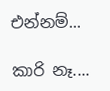එන්නම්...

කාරි නෑ....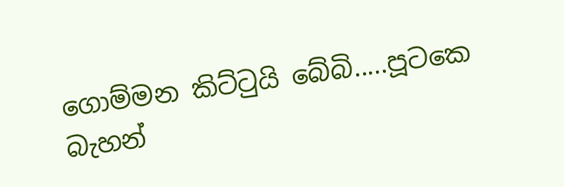ගොම්මන කිට්ටුයි බේබි.....පූටකෙ බැහන්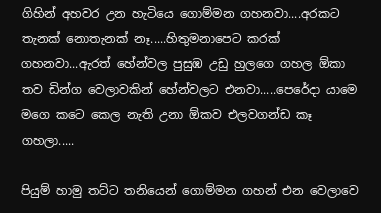ගිහින් අහවර උන හැටියෙ ගොම්මන ගහනවා....අරකට තැනක් නොතැනක් නෑ.....හිතුමනාපෙට කරක් ගහනවා...ඇරත් හේන්වල පුසුඹ උඩු හුලගෙ ගහල ඕකා තව ඩින්ග වෙලාවකින් හේන්වලට එනවා.....පෙරේදා යාමෙ මගෙ කටෙ කෙල නැති උනා ඕකව එලවගන්ඩ කෑ ගහලා.....

පියුම් හාමු තට්ට තනියෙන් ගොම්මන ගහන් එන වෙලාවෙ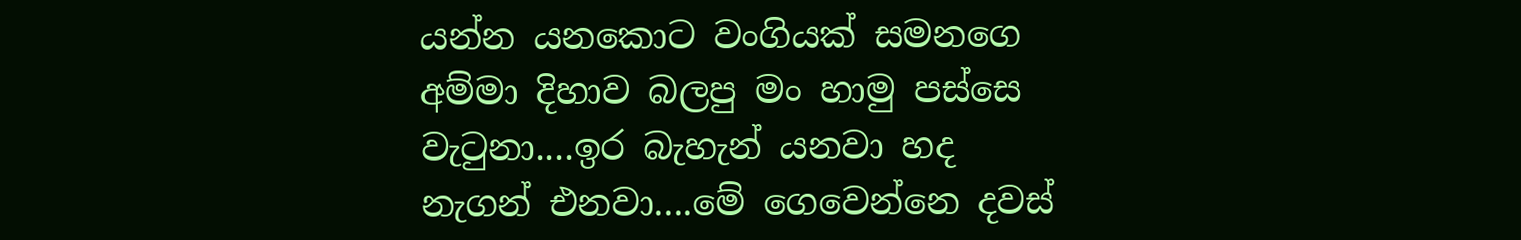යන්න යනකොට වංගියක් සමනගෙ අම්මා දිහාව බලපු මං හාමු පස්සෙ වැටුනා....ඉර බැහැන් යනවා හද නැගන් එනවා....මේ ගෙවෙන්නෙ දවස්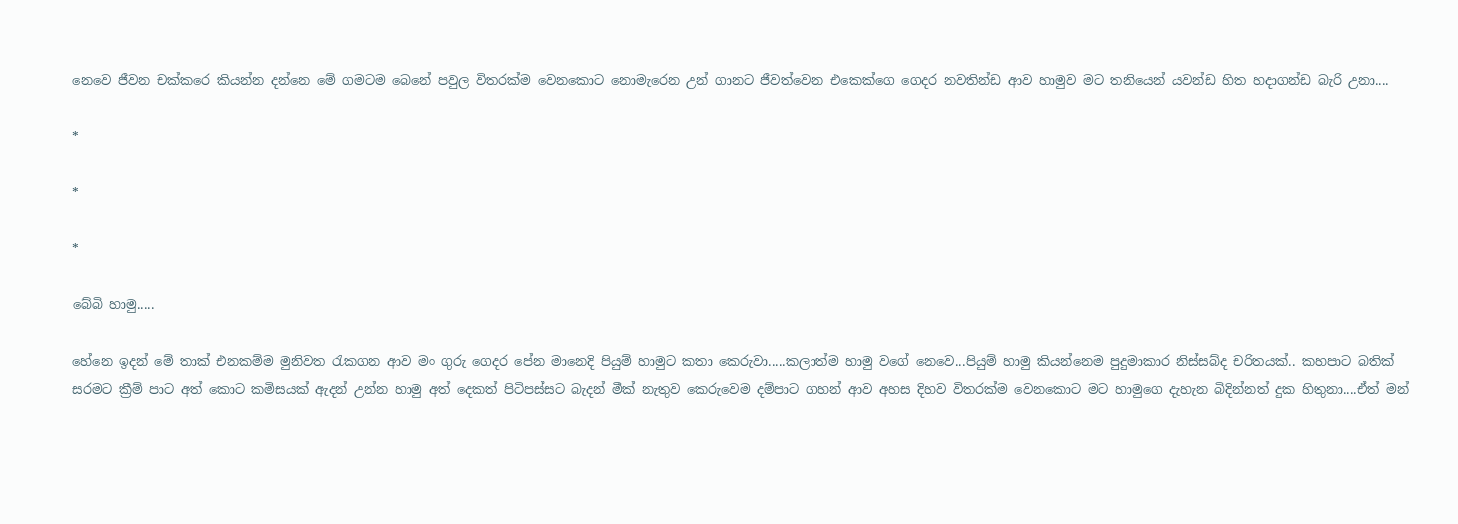නෙවෙ ජීවන චක්කරෙ කියන්න දන්නෙ මේ ගමටම බෙනේ පවුල විතරක්ම වෙනකොට නොමැරෙන උන් ගානට ජීවත්වෙන එකෙක්ගෙ ගෙදර නවතින්ඩ ආව හාමුව මට තනියෙන් යවන්ඩ හිත හදාගන්ඩ බැරි උනා....

*

*

*

බේබි හාමු.....

හේනෙ ඉදන් මේ තාක් එනකම්ම මුනිවත රැකගන ආව මං ගුරු ගෙදර පේන මානෙදි පියුම් හාමුට කතා කෙරුවා.....කලාත්ම හාමු වගේ නෙවෙ...පියුම් හාමු කියන්නෙම පුදුමාකාර නිස්සබ්ද චරිතයක්.. කහපාට බතික් සරමට ක්‍රීම් පාට අත් කොට කමිසයක් ඇදන් උන්න හාමු අත් දෙකත් පිටිපස්සට බැදන් මීක් නැතුව කෙරුවෙම දම්පාට ගහන් ආව අහස දිහව විතරක්ම වෙනකොට මට හාමුගෙ දැහැන බිදින්නත් දුක හිතුනා....ඒත් මන්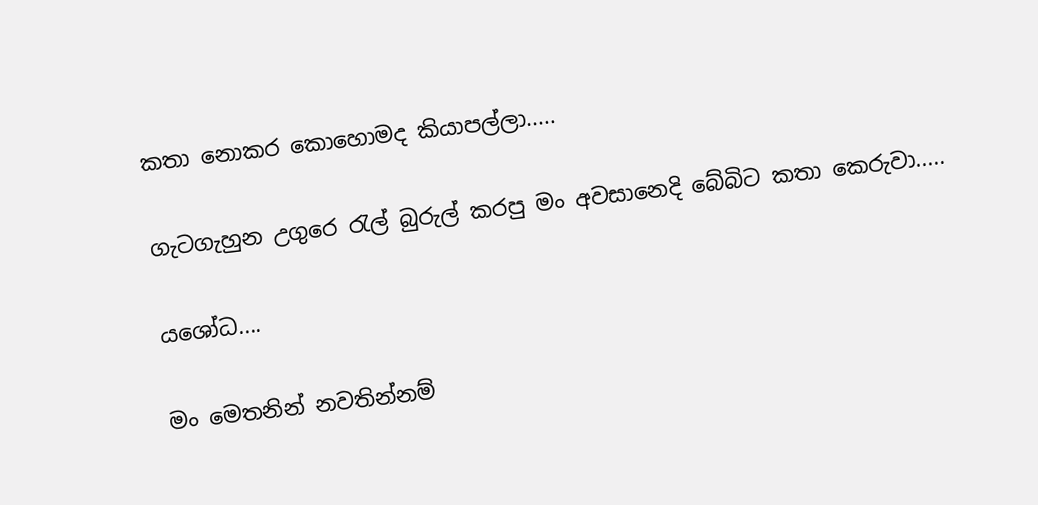කතා නොකර කොහොමද කියාපල්ලා.....

ගැටගැහුන උගුරෙ රැල් බුරුල් කරපු මං අවසානෙදි බේබිට කතා කෙරුවා.....

යශෝධ....

මං මෙතනින් නවතින්නම්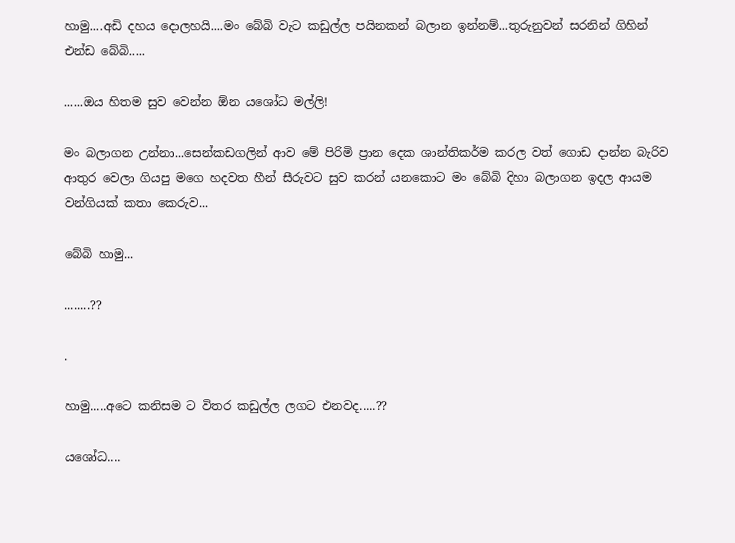හාමු....අඩි දහය දොලහයි....මං බේබි වැට කඩුල්ල පයිනකන් බලාන ඉන්නම්...තුරුනුවන් සරනින් ගිහින් එන්ඩ බේබි.....

......ඔය හිතම සුව වෙන්න ඕන යශෝධ මල්ලි!

මං බලාගන උන්නා...සෙන්කඩගලින් ආව මේ පිරිමි ප්‍රාන දෙක ශාන්තිකර්ම කරල වත් ගොඩ දාන්න බැරිව ආතුර වෙලා ගියපු මගෙ හදවත හීන් සීරුවට සුව කරන් යනකොට මං බේබි දිහා බලාගන ඉදල ආයම වන්ගියක් කතා කෙරුව...

බේබි හාමු...

........??

.

හාමු.....අටෙ කනිසම ට විතර කඩුල්ල ලගට එනවද.....??

යශෝධ....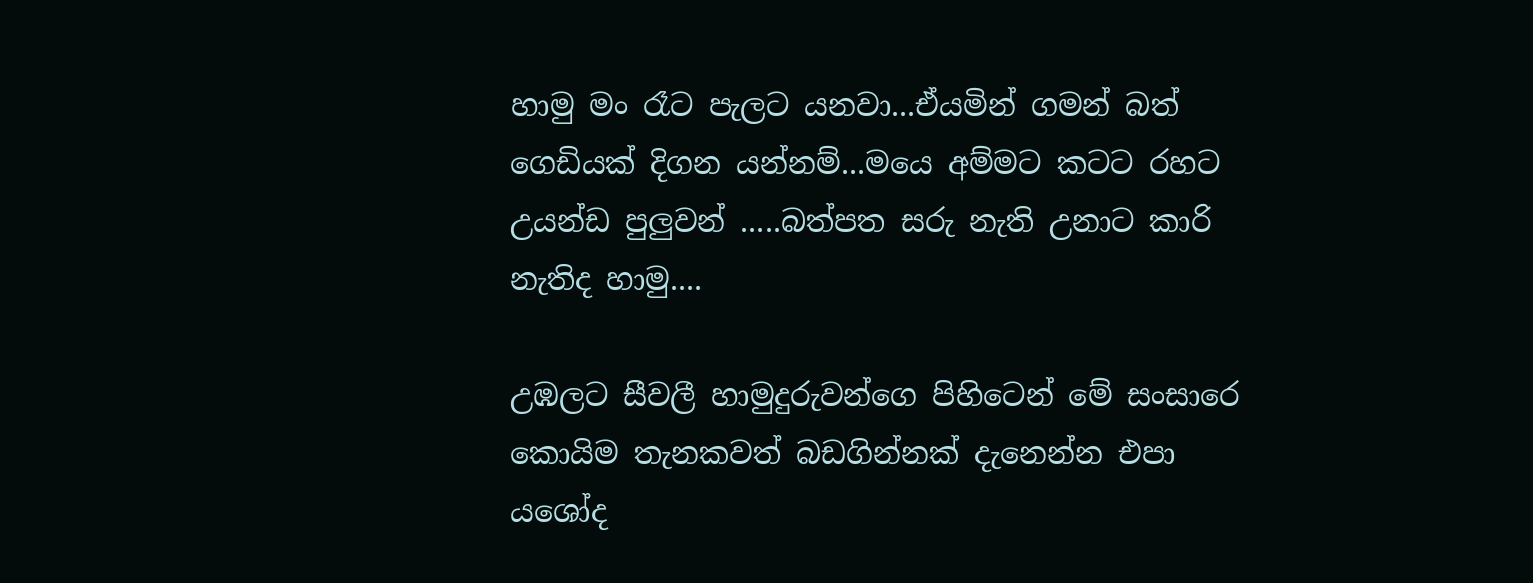හාමු මං රෑට පැලට යනවා...ඒයමින් ගමන් බත් ගෙඩියක් දිගන යන්නම්...මයෙ අම්මට කටට රහට උයන්ඩ පුලුවන් .....බත්පත සරු නැති උනාට කාරි නැතිද හාමු....

උඹලට සීවලී හාමුදුරුවන්ගෙ පිහිටෙන් මේ සංසාරෙ කොයිම තැනකවත් බඩගින්නක් දැනෙන්න එපා යශෝද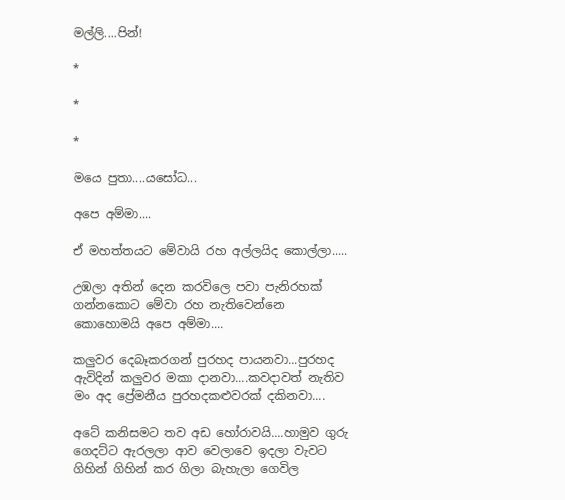මල්ලි....පින්!

*

*

*

මයෙ පුතා....යසෝධ...

අපෙ අම්මා....

ඒ මහත්තයට මේවායි රහ අල්ලයිද කොල්ලා.....

උඹලා අතින් දෙන කරවිලෙ පවා පැනිරහක් ගන්නකොට මේවා රහ නැතිවෙන්නෙ කොහොමයි අපෙ අම්මා....

කලුවර දෙබෑකරගන් පුරහද පායනවා...පුරහද ඇවිදින් කලුවර මකා දානවා....කවදාවත් නැතිව මං අද ප්‍රේමනීය පුරහදකළුවරක් දකිනවා....

අටේ කනිසමට තව අඩ හෝරාවයි....හාමුව ගුරු ගෙදට්ට ඇරලලා ආව වෙලාවෙ ඉදලා වැවට ගිහින් ගිහින් කර ගිලා බැහැලා ගෙවිල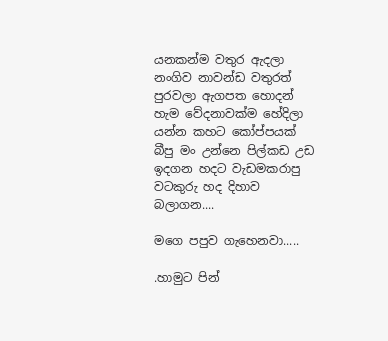යනකන්ම වතුර ඇදලා නංගිව නාවන්ඩ වතුරත් පුරවලා ඇගපත හොදන් හැම වේදනාවක්ම හේදිලා යන්න කහට කෝප්පයක් බීපු මං උන්නෙ පිල්කඩ උඩ ඉදගන හදට වැඩමකරාපු වටකුරු හද දිහාව බලාගන....

මගෙ පපුව ගැහෙනවා.....

.හාමුට පින්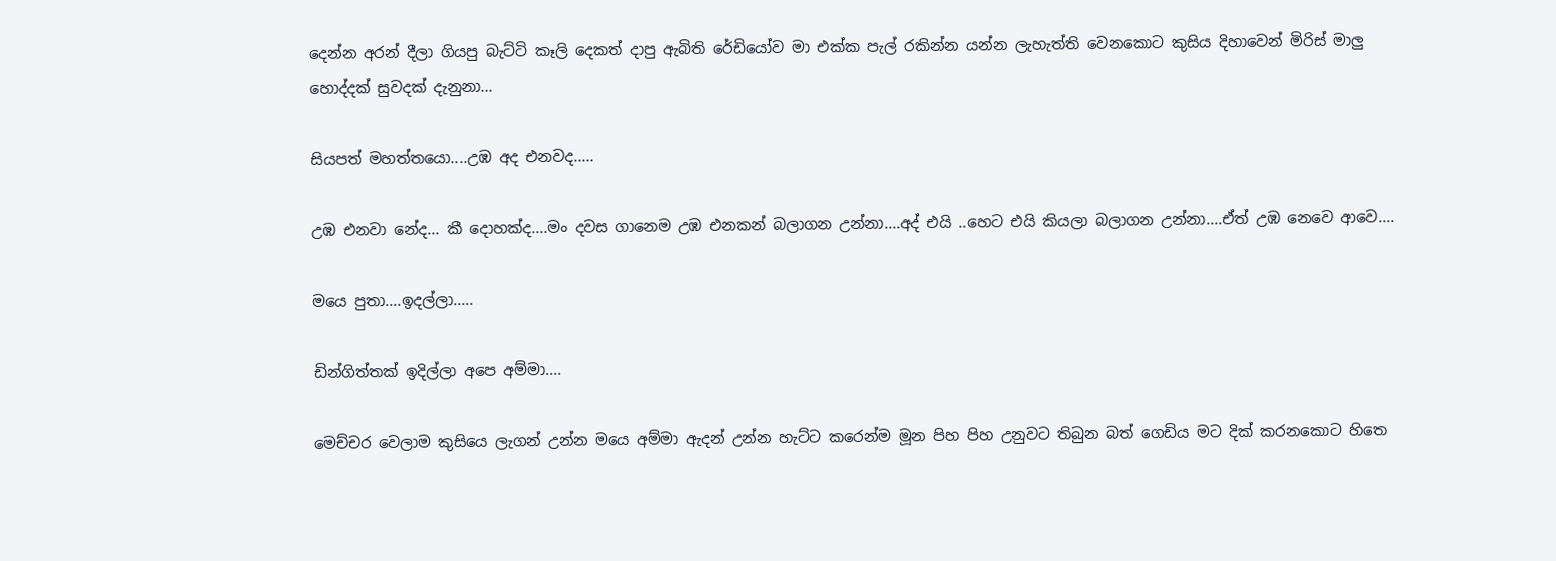දෙන්න අරන් දීලා ගියපු බැට්ටි කෑලි දෙකත් දාපු ඇබිති රේඩියෝව මා එක්ක පැල් රකින්න යන්න ලැහැත්ති වෙනකොට කුසිය දිහාවෙන් මිරිස් මාලු හොද්දක් සුවදක් දැනුනා...

සියපත් මහත්තයො....උඹ අද එනවද.....

උඹ එනවා නේද... කී දොහක්ද....මං දවස ගානෙම උඹ එනකන් බලාගන උන්නා....අද් එයි ..හෙට එයි කියලා බලාගන උන්නා....ඒත් උඹ නෙවෙ ආවෙ....

මයෙ පුතා....ඉදල්ලා.....

ඩින්ගිත්තක් ඉදිල්ලා අපෙ අම්මා....

මෙච්චර වෙලාම කුසියෙ ලැගන් උන්න මයෙ අම්මා ඇදන් උන්න හැට්ට කරෙන්ම මූන පිහ පිහ උනුවට තිබුන බත් ගෙඩිය මට දික් කරනකොට හිතෙ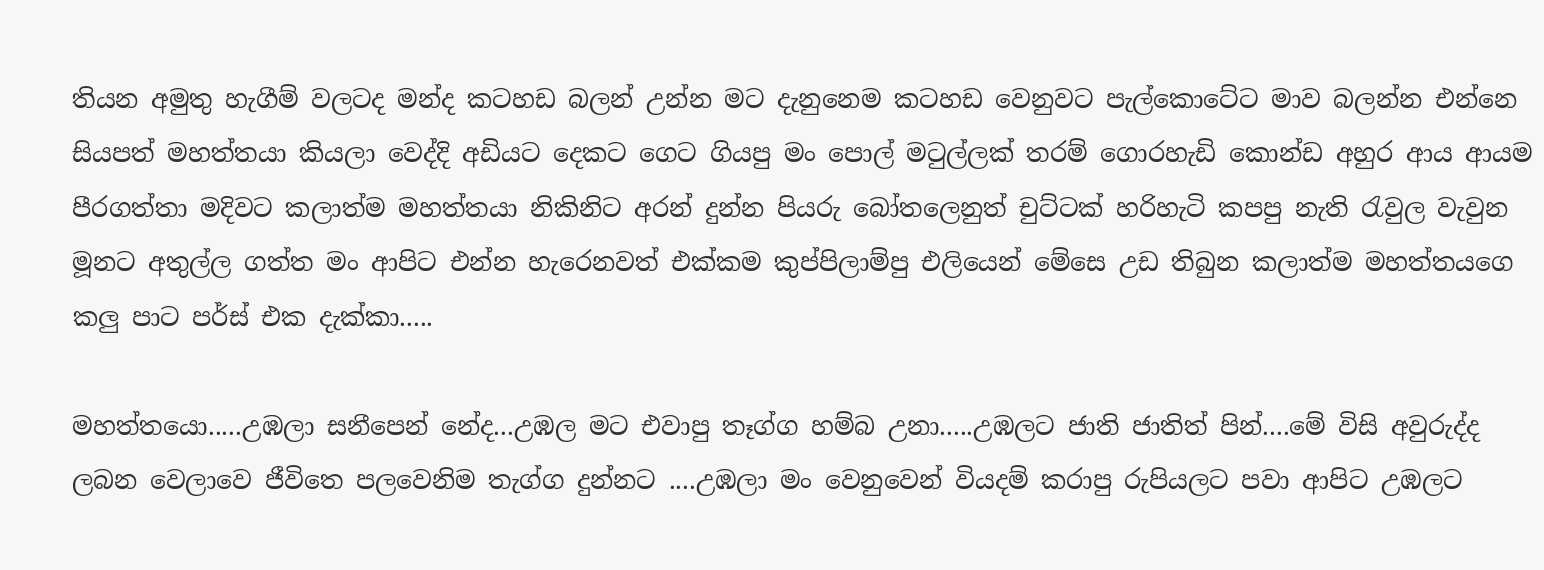තියන අමුතු හැගීම් වලටද මන්ද කටහඩ බලන් උන්න මට දැනුනෙම කටහඩ වෙනුවට පැල්කොටේට මාව බලන්න එන්නෙ සියපත් මහත්තයා කියලා වෙද්දි අඩියට දෙකට ගෙට ගියපු මං පොල් මටුල්ලක් තරම් ගොරහැඩි කොන්ඩ අහුර ආය ආයම පීරගත්තා මදිවට කලාත්ම මහත්තයා නිකිනිට අරන් දුන්න පියරු බෝතලෙනුත් චුට්ටක් හරිහැටි කපපු නැති රැවුල වැවුන මූනට අතුල්ල ගත්ත මං ආපිට එන්න හැරෙනවත් එක්කම කුප්පිලාම්පු එලියෙන් මේසෙ උඩ තිබුන කලාත්ම මහත්තයගෙ කලු පාට පර්ස් එක දැක්කා.....

මහත්තයො.....උඹලා සනීපෙන් නේද...උඹල මට එවාපු තෑග්ග හම්බ උනා.....උඹලට ජාති ජාතිත් පින්....මේ විසි අවුරුද්ද ලබන වෙලාවෙ ජීවිතෙ පලවෙනිම තැග්ග දුන්නට ....උඹලා මං වෙනුවෙන් වියදම් කරාපු රුපියලට පවා ආපිට උඹලට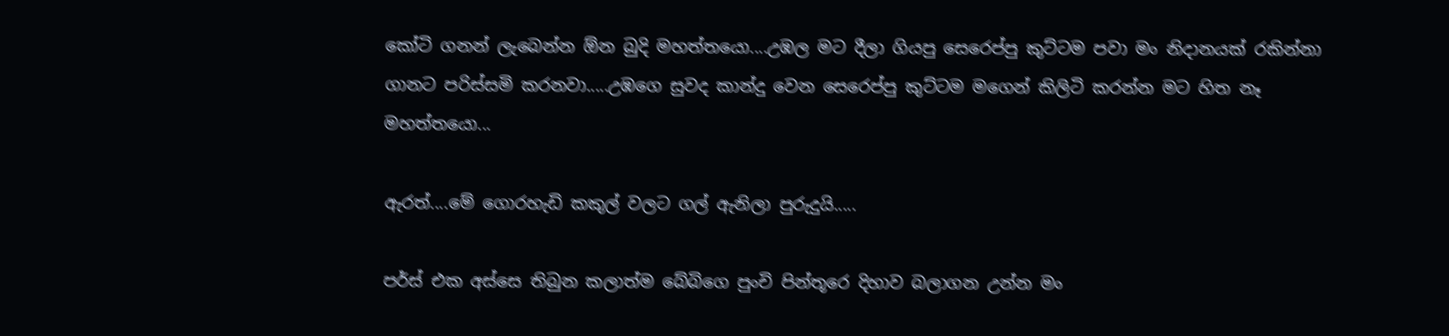කෝටි ගනන් ලැබෙන්න ඕන බුදි මහත්තයො....උඹල මට දීලා ගියපු සෙරෙප්පු කුට්ටම පවා මං නිදානයක් රකින්නා ගානට පරිස්සමි කරනවා.....උඹගෙ සුවද කාන්දු වෙන සෙරෙප්පු කුට්ටම මගෙන් කිලිටි කරන්න මට හිත නෑ මහත්තයො...

ඇරත්....මේ ගොරහැඩි කකුල් වලට ගල් ඇනිලා පුරුදුයි.....

පර්ස් එක අස්සෙ තිබුන කලාත්ම බේබිගෙ පුංචි පින්තූරෙ දිහාව බලාගන උන්න මං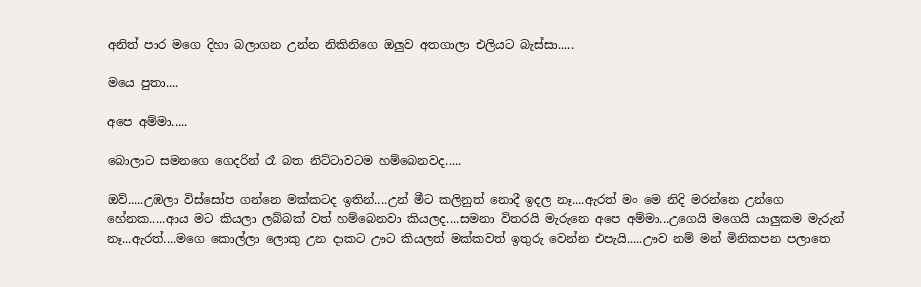අනිත් පාර මගෙ දිහා බලාගන උන්න නිකිනිගෙ ඔලුව අතගාලා එලියට බැස්සා.....

මයෙ පුතා....

අපෙ අම්මා.....

බොලාට සමනගෙ ගෙදරින් රෑ බත නිට්ටාවටම හම්බෙනවද.....

ඔව්.....උඹලා විස්සෝප ගන්නෙ මක්කටද ඉතින්....උන් මීට කලිනුත් නොදී ඉදල නෑ....ඇරත් මං මෙ නිදි මරන්නෙ උන්ගෙ හේනක.....ආය මට කියලා ලබ්බක් වත් හම්බෙනවා කියලද....සමනා විතරයි මැරුනෙ අපෙ අම්මා...උගෙයි මගෙයි යාලුකම මැරුන් නෑ...ඇරත්....මගෙ කොල්ලා ලොකු උන දාකට ඌට කියලත් මක්කවත් ඉතුරු වෙන්න එපැයි.....ඌව නම් මන් මිනිකපන පලාතෙ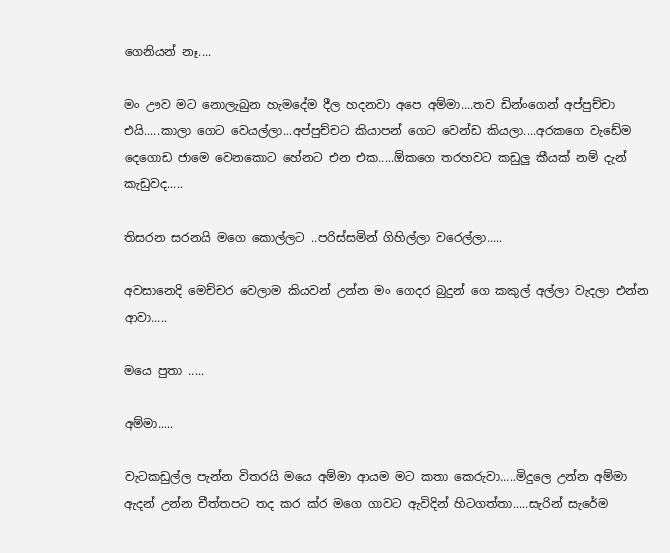ගෙනියන් නෑ....

මං ඌව මට නොලැබුන හැමදේම දීල හදනවා අපෙ අම්මා....තව ඩින්ංගෙන් අප්පුච්චා එයි.....කාලා ගෙට වෙයල්ලා...අප්පුච්චට කියාපන් ගෙට වෙන්ඩ කියලා....අරකගෙ වැඩේම දෙගොඩ ජාමෙ වෙනකොට හේනට එන එක.....ඕකගෙ තරහවට කඩුලු කීයක් නම් දැන් කැඩුවද.....

තිසරන සරනයි මගෙ කොල්ලට ..පරිස්සමින් ගිහිල්ලා වරෙල්ලා.....

අවසානෙදි මෙච්චර වෙලාම කියවන් උන්න මං ගෙදර බුදුන් ගෙ කකුල් අල්ලා වැදලා එන්න ආවා.....

මයෙ පුතා .....

අම්මා.....

වැටකඩුල්ල පැන්න විතරයි මයෙ අම්මා ආයම මට කතා කෙරුවා.....මිදුලෙ උන්න අම්මා ඇදන් උන්න චීත්තපට තද කර ක්ර මගෙ ගාවට ඇවිදින් හිටගත්තා.....සැරින් සැරේම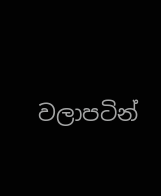වලාපටින්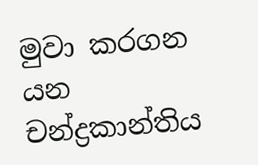මුවා කරගන යන චන්ද්‍රකාන්තිය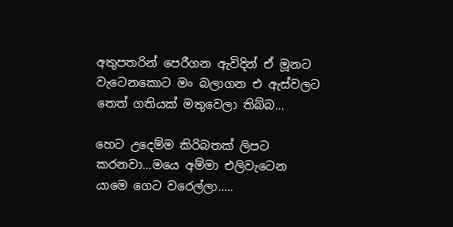අතුපතරින් පෙරීගන ඇවිදින් ඒ මූනට වැටෙනකොට මං බලාගන එ ඇස්වලට තෙත් ගතියක් මතුවෙලා තිබ්බ...

හෙට උදෙම්ම කිරිබතක් ලිපට කරනවා...මයෙ අම්මා එලිවැටෙන යාමෙ ගෙට වරෙල්ලා.....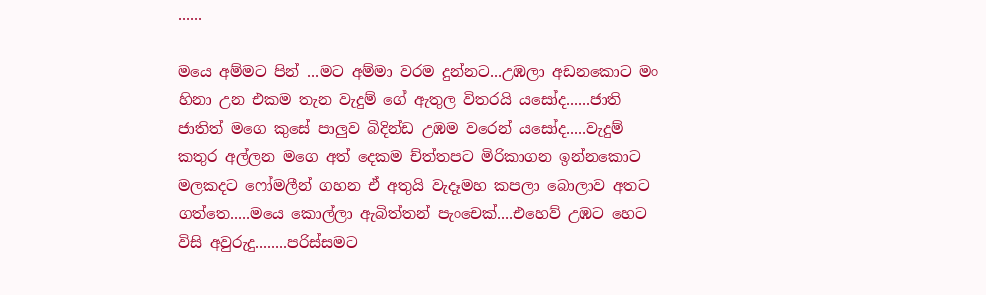......

මයෙ අම්මට පින් ...මට අම්මා වරම දුන්නට...උඹලා අඩනකොට මං හිනා උන එකම තැන වැදුම් ගේ ඇතුල විතරයි යසෝද......ජාති ජාතිත් මගෙ කුසේ පාලුව බිදින්ඩ උඹම වරෙන් යසෝද.....වැදුම් කතුර අල්ලන මගෙ අත් දෙකම ච්ත්තපට මිරිකාගන ඉන්නකොට මලකදට ෆෝමලීන් ගහන ඒ අතුයි වැදෑමහ කපලා බොලාව අතට ගත්තෙ.....මයෙ කොල්ලා ඇබිත්තන් පැංචෙක්....එහෙව් උඹට හෙට විසි අවුරුදු........පරිස්සමට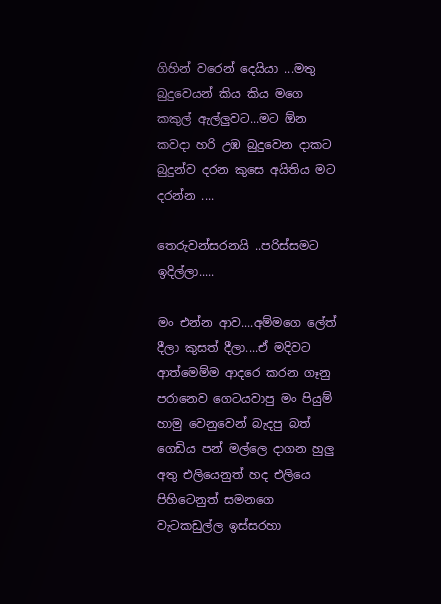ගිහින් වරෙන් දෙයියා ...මතු බුදුවෙයන් කිය කිය මගෙ කකුල් ඇල්ලුවට...මට ඕන කවදා හරි උඹ බුදුවෙන දාකට බුදුන්ව දරන කුසෙ අයිතිය මට දරන්න ....

තෙරුවන්සරනයි ..පරිස්සමට ඉදිල්ලා.....

මං එන්න ආව....අම්මගෙ ලේත් දීලා කුසත් දීලා....ඒ මදිවට ආත්මෙම්ම ආදරෙ කරන ගෑනු පරානෙව ගෙටයවාපු මං පියුම් හාමු වෙනුවෙන් බැදපු බත් ගෙඩිය පන් මල්ලෙ දාගන හුලු අතු එලියෙනුත් හද එලියෙ පිහිටෙනුත් සමනගෙ වැටකඩුල්ල ඉස්සරහා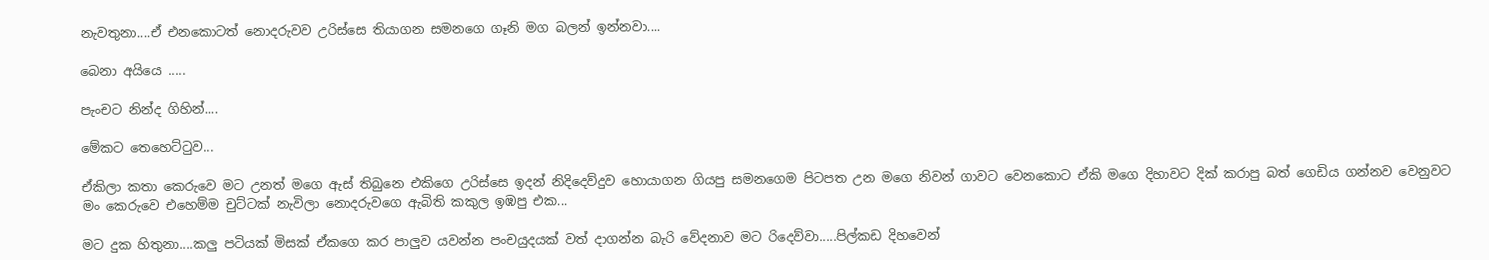නැවතුනා....ඒ එනකොටත් නොදරුවව උරිස්සෙ තියාගන සමනගෙ ගෑනි මග බලන් ඉන්නවා....

බෙනා අයියෙ .....

පැංචට නින්ද ගිහින්....

මේකට තෙහෙට්ටුව...

ඒකිලා කතා කෙරුවෙ මට උනත් මගෙ ඇස් තිබුනෙ එකිගෙ උරිස්සෙ ඉදන් නිදිදෙව්දුව හොයාගන ගියපු සමනගෙම පිටපත උන මගෙ නිවන් ගාවට වෙනකොට ඒකි මගෙ දිහාවට දික් කරාපු බත් ගෙඩිය ගන්නව වෙනුවට මං කෙරුවෙ එහෙම්ම චුට්ටක් නැවිලා නොදරුවගෙ ඇබිති කකුල ඉඹපු එක...

මට දුක හිතුනා....කලු පටියක් මිසක් ඒකගෙ කර පාලුව යවන්න පංචයුදයක් වත් දාගන්න බැරි වේදනාව මට රිදෙව්වා.....පිල්කඩ දිහවෙන්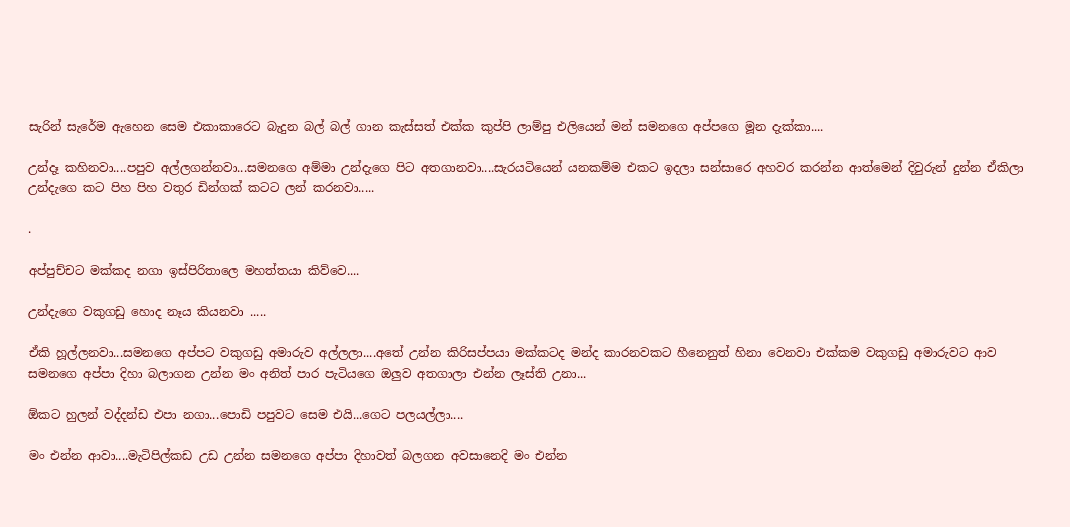සැරින් සැරේම ඇහෙන සෙම එකාකාරෙට බැදුන බල් බල් ගාන කැස්සත් එක්ක කුප්පි ලාම්පු එලියෙන් මන් සමනගෙ අප්පගෙ මූන දැක්කා....

උන්දෑ කහිනවා....පපුව අල්ලගන්නවා...සමනගෙ අම්මා උන්දැගෙ පිට අතගානවා....සැරයටියෙන් යනකම්ම එකට ඉදලා සන්සාරෙ අහවර කරන්න ආත්මෙන් දිවුරුන් දුන්න ඒකිලා උන්දැගෙ කට පිහ පිහ වතුර ඩින්ගක් කටට ලන් කරනවා.....

.

අප්පුච්චට මක්කද නගා ඉස්පිරිතාලෙ මහත්තයා කිව්වෙ....

උන්දැගෙ වකුගඩු හොද නෑය කියනවා .....

ඒකි හූල්ලනවා...සමනගෙ අප්පට වකුගඩු අමාරුව අල්ලලා....අතේ උන්න කිරිසප්පයා මක්කටද මන්ද කාරනවකට හීනෙනුත් හිනා වෙනවා එක්කම වකුගඩු අමාරුවට ආව සමනගෙ අප්පා දිහා බලාගන උන්න මං අනිත් පාර පැටියගෙ ඔලුව අතගාලා එන්න ලෑස්ති උනා...

ඕකට හුලන් වද්දන්ඩ එපා නගා...පොඩි පපුවට සෙම එයි...ගෙට පලයල්ලා....

මං එන්න ආවා....මැටිපිල්කඩ උඩ උන්න සමනගෙ අප්පා දිහාවත් බලගන අවසානෙදි මං එන්න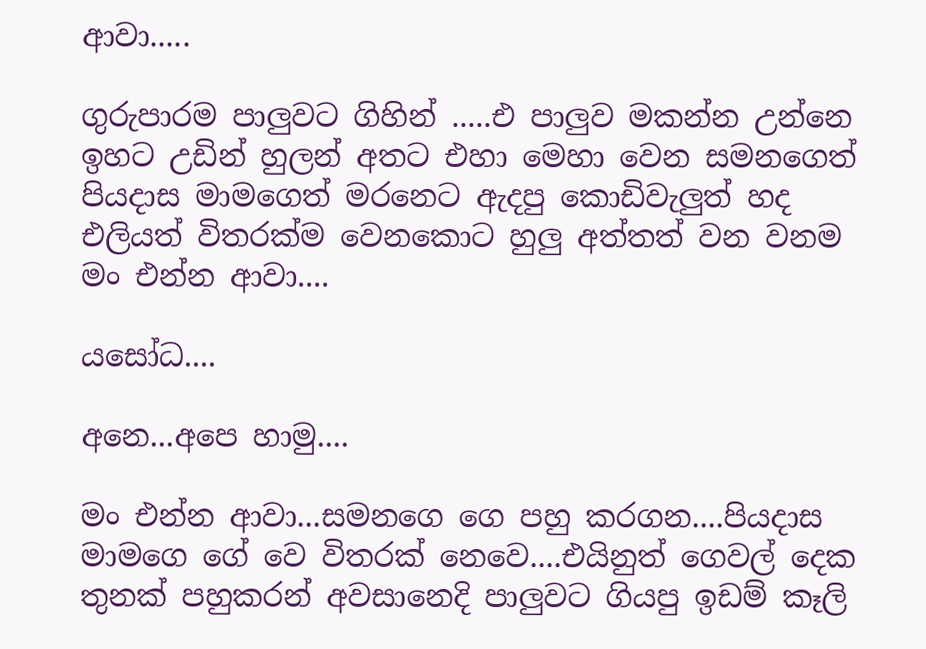ආවා.....

ගුරුපාරම පාලුවට ගිහින් .....එ පාලුව මකන්න උන්නෙ ඉහට උඩින් හුලන් අතට එහා මෙහා වෙන සමනගෙත් පියදාස මාමගෙත් මරනෙට ඇදපු කොඩිවැලුත් හද එලියත් විතරක්ම වෙනකොට හුලු අත්තත් වන වනම මං එන්න ආවා....

යසෝධ....

අනෙ...අපෙ හාමු....

මං එන්න ආවා...සමනගෙ ගෙ පහු කරගන....පියදාස මාමගෙ ගේ වෙ විතරක් නෙවෙ....එයිනුත් ගෙවල් දෙක තුනක් පහුකරන් අවසානෙදි පාලුවට ගියපු ඉඩම් කෑලි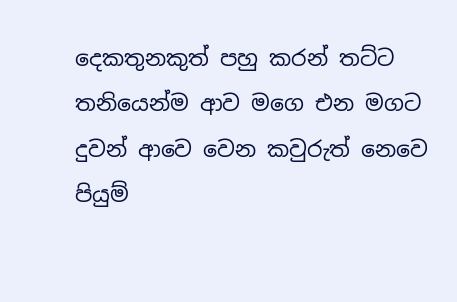දෙකතුනකුත් පහු කරන් තට්ට තනියෙන්ම ආව මගෙ එන මගට දුවන් ආවෙ වෙන කවුරුත් නෙවෙ පියුම්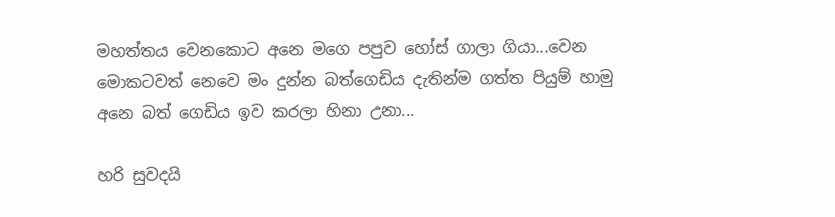මහත්තය වෙනකොට අනෙ මගෙ පපුව හෝස් ගාලා ගියා...වෙන මොකටවත් නෙවෙ මං දුන්න බත්ගෙඩිය දැතින්ම ගත්ත පියුම් හාමු අනෙ බත් ගෙඩිය ඉව කරලා හිනා උනා...

හරි සුවදයි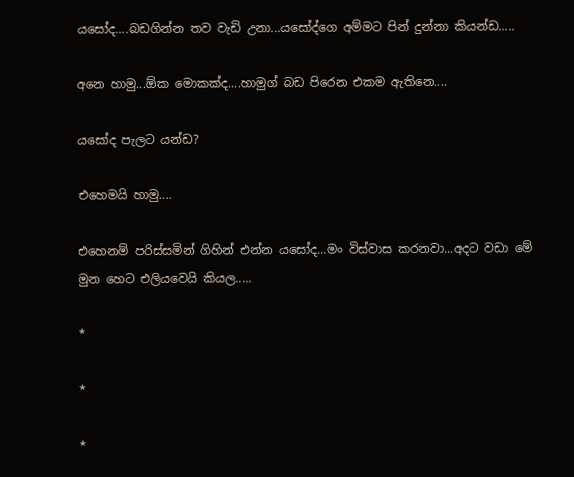යසෝද....බඩගින්න තව වැඩි උනා...යසෝද්ගෙ අම්මට පින් දුන්නා කියන්ඩ.....

අනෙ හාමු...ඕක මොකක්ද....හාමුග් බඩ පිරෙන එකම ඇතිනෙ....

යසෝද පැලට යන්ඩ?

එහෙමයි හාමු....

එහෙනම් පරිස්සමින් ගිහින් එන්න යසෝද...මං විස්වාස කරනවා...අදට වඩා මේ මුන හෙට එලියවෙයි කියල.....

*

*

*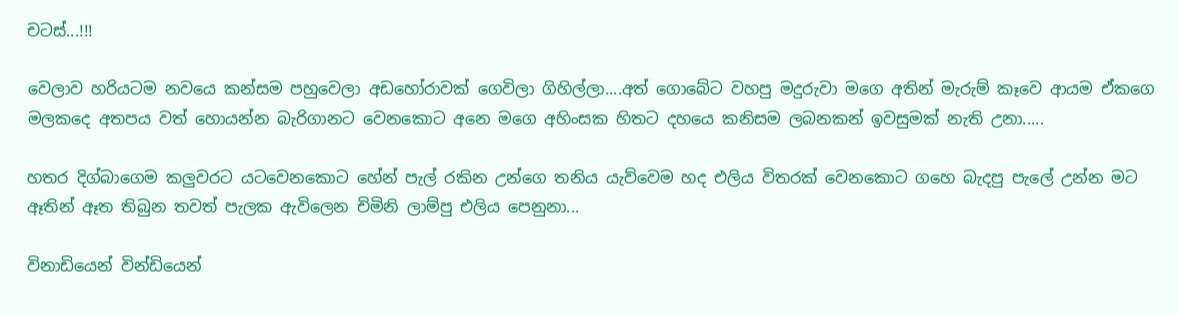චටස්...!!!

වෙලාව හරියටම නවයෙ කන්සම පහුවෙලා අඩහෝරාවක් ගෙවිලා ගිහිල්ලා....අත් ගොබේට වහපු මදුරුවා මගෙ අතින් මැරුම් කෑවෙ ආයම ඒකගෙ මලකදෙ අතපය වත් හොයන්න බැරිගානට වෙනකොට අනෙ මගෙ අහිංසක හිතට දහයෙ කනිසම ලබනකන් ඉවසුමක් නැති උනා.....

හතර දිග්බාගෙම කලුවරට යටවෙනකොට හේන් පැල් රකින උන්ගෙ තනිය යැව්වෙම හද එලිය විතරක් වෙනකොට ගහෙ බැදපු පැලේ උන්න මට ඈතින් ඈත තිබුන තවත් පැලක ඇවිලෙන චිමිනි ලාම්පු එලිය පෙනුනා...

විනාඩියෙන් වින්ඩියෙන්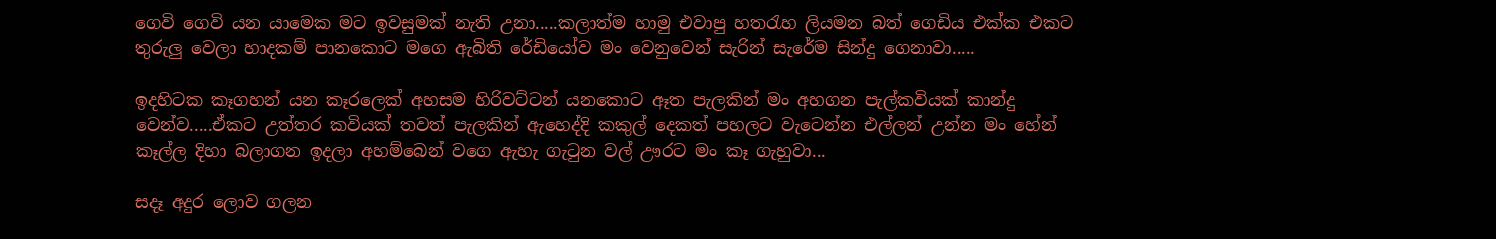ගෙවි ගෙවි යන යාමෙක මට ඉවසුමක් නැති උනා.....කලාත්ම හාමු එවාපු හතරැහ ලියමන බත් ගෙඩිය එක්ක එකට තුරුලු වෙලා හාදකම් පානකොට මගෙ ඇබිති රේඩියෝව මං වෙනුවෙන් සැරින් සැරේම සින්දු ගෙනාවා.....

ඉදහිටක කෑගහන් යන කෑරලෙක් අහසම හිරිවට්ටන් යනකොට ඈත පැලකින් මං අහගන පැල්කවියක් කාන්දු වෙන්ව.....ඒකට උත්තර කවියක් තවත් පැලකින් ඇහෙද්දි කකුල් දෙකත් පහලට වැටෙන්න එල්ලන් උන්න මං හේන් කෑල්ල දිහා බලාගන ඉදලා අහම්බෙන් වගෙ ඇහැ ගැටුන වල් ඌරට මං කෑ ගැහුවා...

සදෑ අදුර ලොව ගලන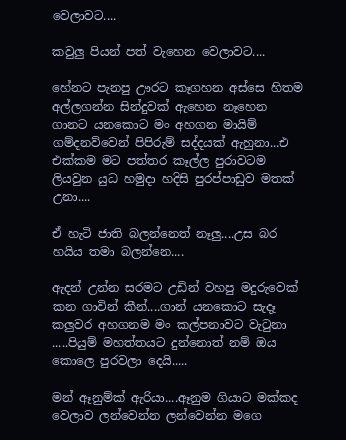වෙලාවට....

කවුලු පියන් පත් වැහෙන වෙලාවට....

හේනට පැනපු ඌරට කෑගහන අස්සෙ හිතම අල්ලගන්න සින්දුවක් ඇහෙන නෑහෙන ගානට යනකොට මං අහගන මායිම් ගම්දනව්වෙන් පිපිරුම් සද්දයක් ඇහුනා...එ එක්කම මට පත්තර කෑල්ල පුරාවටම ලියවුන යුධ හමුදා හදිසි පුරප්පාඩුව මතක් උනා....

ඒ හැටි ජාති බලන්නෙත් නෑලු....උස බර හයිය තමා බලන්නෙ....

ඇදන් උන්න සරමට උඩින් වහපු මදුරුවෙක් කන ගාවින් කීන්....ගාන් යනකොට සැදෑ කලුවර අහගනම මං කල්පනාවට වැටුනා .....පියුම් මහත්තයට දුන්නොත් නම් ඔය කොලෙ පුරවලා දෙයි.....

මන් ඈනුම්ක් ඇරියා....ඈනුම ගියාට මක්කද වෙලාව ලන්වෙන්න ලන්වෙන්න මගෙ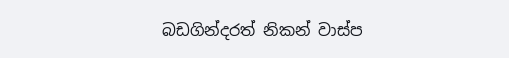බඩගින්දරත් නිකන් වාස්ප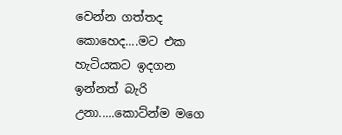වෙන්න ගත්තද කොහෙද....මට එක හැටියකට ඉදගන ඉන්නත් බැරි උනා.....කොට්න්ම මගෙ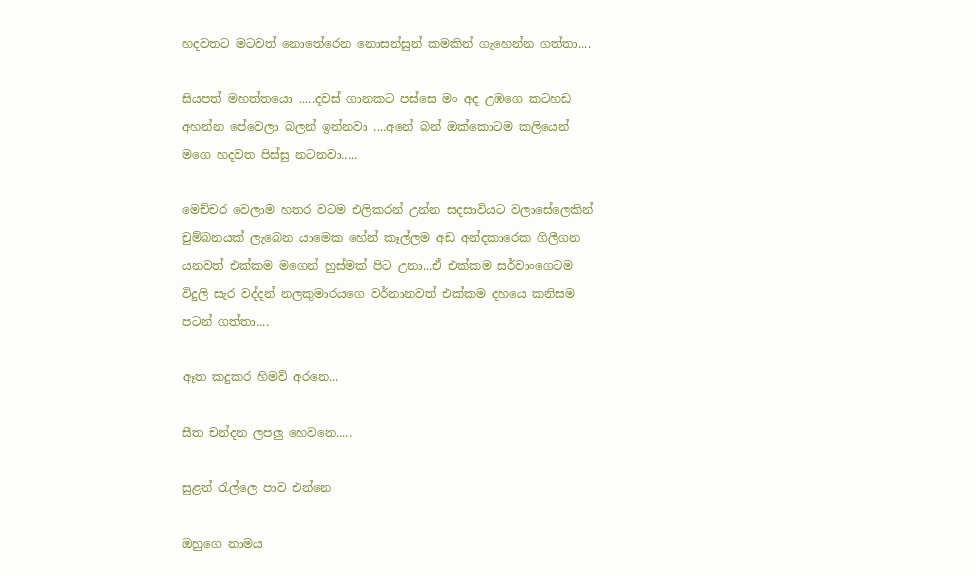හදවතට මටවත් නොතේරෙන නොසන්සුන් කමකින් ගැහෙන්න ගත්තා....

සියපත් මහත්තයො .....දවස් ගානකට පස්සෙ මං අද උඹගෙ කටහඩ අහන්න පේවෙලා බලන් ඉන්නවා ....අනේ බන් ඔක්කොටම කලියෙන් මගෙ හදවත පිස්සු නටනවා.....

මෙච්චර වෙලාම හතර වටම එලිකරන් උන්න සදසාවියට වලාසේලෙකින් චුම්බනයක් ලැබෙන යාමෙක හේන් කෑල්ලම අඩ අන්දකාරෙක ගිලීගන යනවත් එක්කම මගෙන් හුස්මක් පිට උනා...ඒ එක්කම සර්වාංගෙටම විදුලි සැර වද්දන් නලකුමාරයගෙ වර්නානවත් එක්කම දහයෙ කනිසම පටන් ගත්තා....

ඈත කදුකර හිමව් අරනෙ...

සීත චන්දන ලපලු හෙවනෙ.....

සුළන් රැල්ලෙ පාව එන්නෙ

ඔහුගෙ නාමය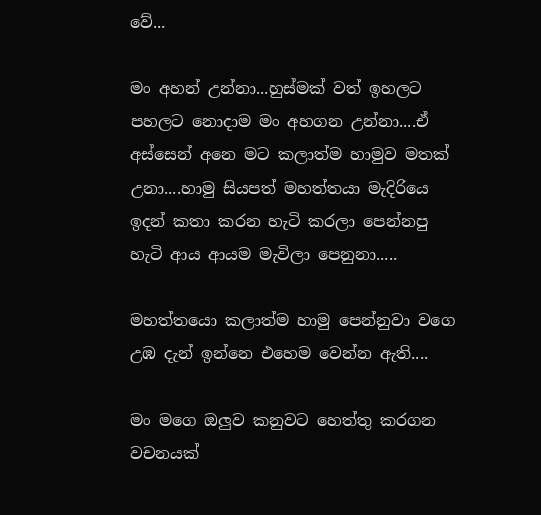වේ...

මං අහන් උන්නා...හුස්මක් වත් ඉහලට පහලට නොදාම මං අහගන උන්නා....ඒ අස්සෙන් අනෙ මට කලාත්ම හාමුව මතක් උනා....හාමු සියපත් මහත්තයා මැදිරියෙ ඉදන් කතා කරන හැටි කරලා පෙන්නපු හැටි ආය ආයම මැවිලා පෙනුනා.....

මහත්තයො කලාත්ම හාමු පෙන්නුවා වගෙ උඹ දැන් ඉන්නෙ එහෙම වෙන්න ඇති....

මං මගෙ ඔලුව කනුවට හෙත්තු කරගන වචනයක්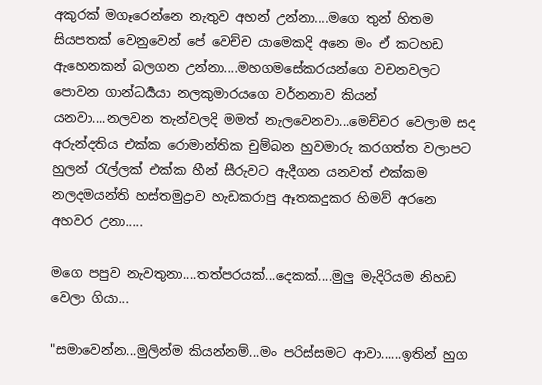අකුරක් මගෑරෙන්නෙ නැතුව අහන් උන්නා....මගෙ තුන් හිතම සියපතක් වෙනුවෙන් පේ වෙච්ච යාමෙකදි අනෙ මං ඒ කටහඩ ඇහෙනකන් බලගන උන්නා....මහගමසේකරයන්ගෙ වචනවලට පොවන ගාන්ධර්‍යයා නලකුමාරයගෙ වර්නනාව කියන් යනවා....නලවන තැන්වලදි මමත් නැලවෙනවා...මෙච්චර වෙලාම සද අරුන්දතිය එක්ක රොමාන්තික චුම්බන හුවමාරු කරගත්ත වලාපට හුලන් රැල්ලක් එක්ක හීන් සීරුවට ඇදීගන යනවත් එක්කම නලදමයන්ති හස්තමුද්‍රාව හැඩකරාපු ඈතකදුකර හිමව් අරනෙ අහවර උනා.....

මගෙ පපුව නැවතුනා....තත්පරයක්...දෙකක්....මුලු මැදිරියම නිහඩ වෙලා ගියා...

"සමාවෙන්න...මුලින්ම කියන්නම්...මං පරිස්සමට ආවා......ඉතින් හුග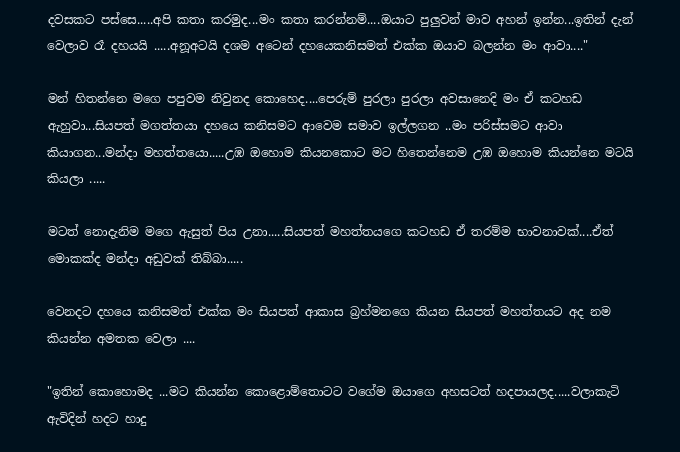දවසකට පස්සෙ.....අපි කතා කරමුද...මං කතා කරන්නම්....ඔයාට පුලුවන් මාව අහන් ඉන්න...ඉතින් දැන් වෙලාව රෑ දහයයි .....අනූඅටයි දශම අටෙන් දහයෙකනිසමත් එක්ක ඔයාව බලන්න මං ආවා...."

මන් හිතන්නෙ මගෙ පපුවම නිවුනද කොහෙද....පෙරුම් පුරලා පුරලා අවසානෙදි මං ඒ කටහඩ ඇහුවා...සියපත් මගත්තයා දහයෙ කනිසමට ආවෙම සමාව ඉල්ලගන ..මං පරිස්සමට ආවා කියාගන...මන්දා මහත්තයො.....උඹ ඔහොම කියනකොට මට හිතෙන්නෙම උඹ ඔහොම කියන්නෙ මටයි කියලා .....

මටත් නොදැනිම මගෙ ඇසුත් පිය උනා.....සියපත් මහත්තයගෙ කටහඩ ඒ තරම්ම භාවනාවක්....ඒත් මොකක්ද මන්දා අඩුවක් තිබ්බා.....

වෙනදට දහයෙ කනිසමත් එක්ක මං සියපත් ආකාස බ්‍රහ්මනගෙ කියන සියපත් මහත්තයට අද නම කියන්න අමතක වෙලා ....

"ඉතින් කොහොමද ...මට කියන්න කොළොම්තොටට වගේම ඔයාගෙ අහසටත් හදපායලද.....වලාකැටි ඇවිදින් හදට හාදු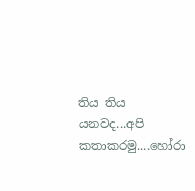තිය තිය යනවද...අපි කතාකරමු....හෝරා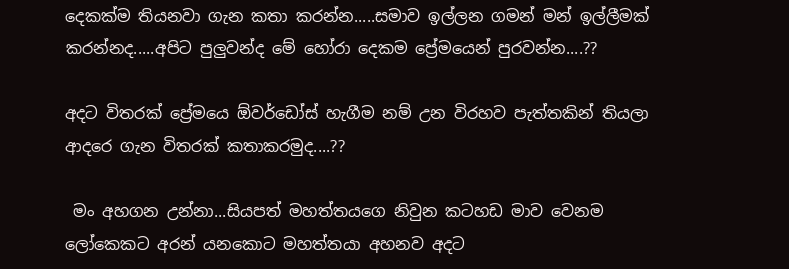දෙකක්ම තියනවා ගැන කතා කරන්න.....සමාව ඉල්ලන ගමන් මන් ඉල්ලීමක් කරන්නද.....අපිට පුලුවන්ද මේ හෝරා දෙකම ප්‍රේමයෙන් පුරවන්න....??

අදට විතරක් ප්‍රේමයෙ ඕවර්ඩෝස් හැගීම නම් උන විරහව පැත්තකින් තියලා ආදරෙ ගැන විතරක් කතාකරමුද....??

 මං අහගන උන්නා...සියපත් මහත්තයගෙ නිවුන කටහඩ මාව වෙනම ලෝකෙකට අරන් යනකොට මහත්තයා අහනව අදට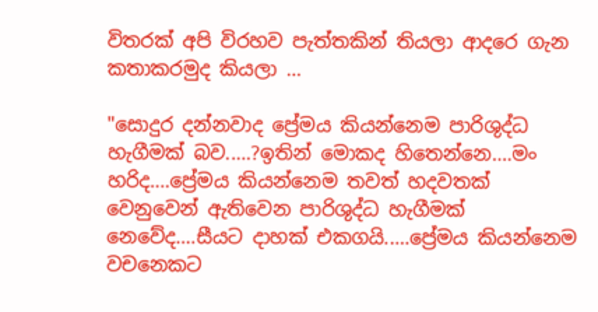විතරක් අපි විරහව පැත්තකින් තියලා ආදරෙ ගැන කතාකරමුද කියලා ...

"සොදුර දන්නවාද ප්‍රේමය කියන්නෙම පාරිශුද්ධ හැගීමක් බව.....?ඉතින් මොකද හිතෙන්නෙ....මං හරිද....ප්‍රේමය කියන්නෙම තවත් හදවතක් වෙනුවෙන් ඇතිවෙන පාරිශුද්ධ හැගීමක් නෙවේද....සීයට දාහක් එකගයි.....ප්‍රේමය කියන්නෙම වචනෙකට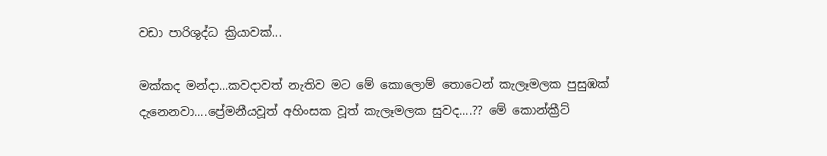වඩා පාරිශුද්ධ ක්‍රියාවක්...

මක්කද මන්දා...කවදාවත් නැතිව මට මේ කොලොම් තොටෙන් කැලෑමලක පුසුඹක් දැනෙනවා....ප්‍රේමනීයවූත් අහිංසක වූත් කැලෑමලක සුවද....?? මේ කොන්ක්‍රීට්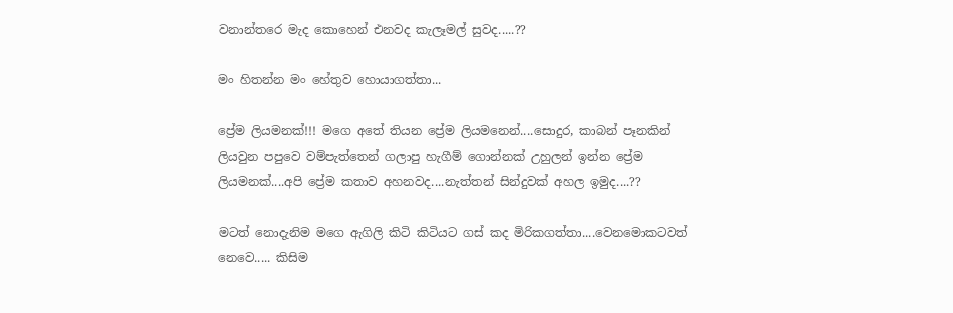වනාන්තරෙ මැද කොහෙන් එනවද කැලෑමල් සුවද.....??

මං හිතන්න මං හේතුව හොයාගත්තා...

ප්‍රේම ලියමනක්!!! මගෙ අතේ තියන ප්‍රේම ලියමනෙන්....සොදුර, කාබන් පෑනකින් ලියවුන පපුවෙ වම්පැත්තෙන් ගලාපු හැගීම් ගොන්නක් උහුලන් ඉන්න ප්‍රේම ලියමනක්....අපි ප්‍රේම කතාව අහනවද....නැත්තන් සින්දුවක් අහල ඉමුද....??

මටත් නොදැනිම මගෙ ඇගිලි කිටි කිටියට ගස් කද මිරිකගත්තා....වෙනමොකටවත් නෙවෙ..... කිසිම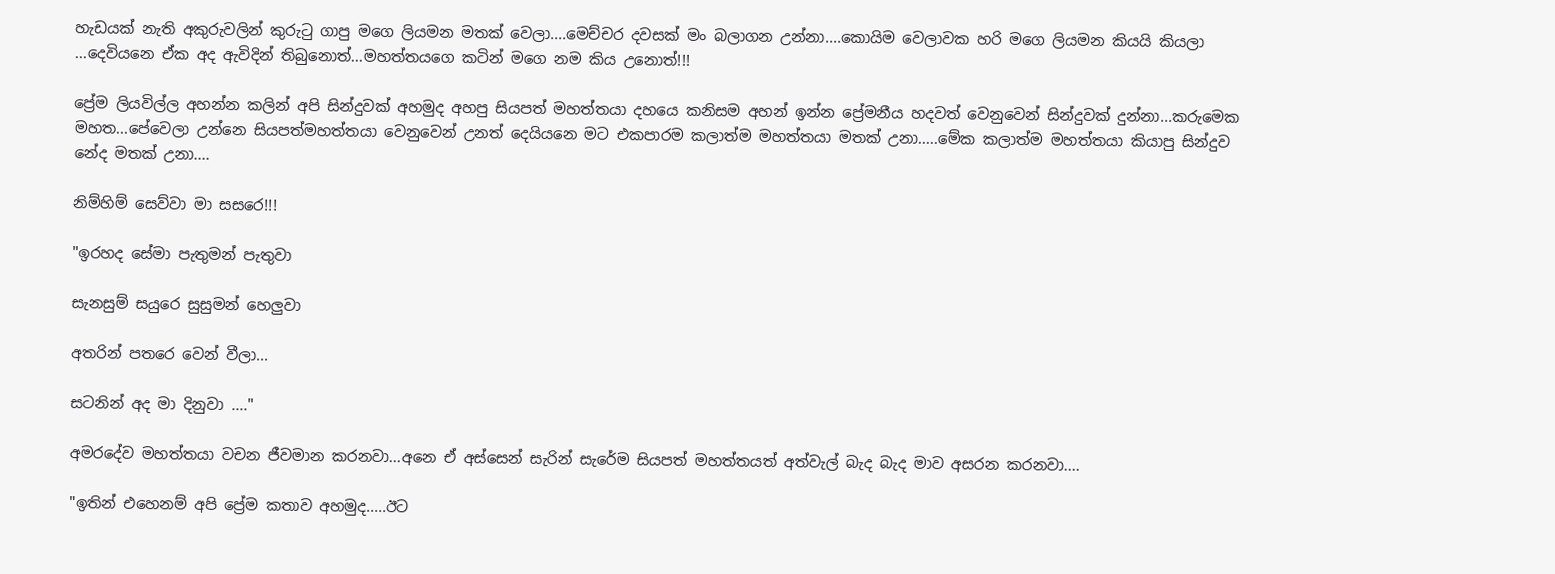හැඩයක් නැති අකුරුවලින් කුරුටු ගාපු මගෙ ලියමන මතක් වෙලා....මෙච්චර දවසක් මං බලාගන උන්නා....කොයිම වෙලාවක හරි මගෙ ලියමන කියයි කියලා ...දෙවියනෙ ඒක අද ඇවිදින් තිබුනොත්...මහත්තයගෙ කටින් මගෙ නම කිය උනොත්!!!

ප්‍රේම ලියවිල්ල අහන්න කලින් අපි සින්දුවක් අහමුද අහපු සියපත් මහත්තයා දහයෙ කනිසම අහන් ඉන්න ප්‍රේමනීය හදවත් වෙනුවෙන් සින්දුවක් දුන්නා...කරුමෙක මහත...පේවෙලා උන්නෙ සියපත්මහත්තයා වෙනුවෙන් උනත් දෙයියනෙ මට එකපාරම කලාත්ම මහත්තයා මතක් උනා.....මේක කලාත්ම මහත්තයා කියාපු සින්දුව නේද මතක් උනා....

නිම්හිම් සෙව්වා මා සසරෙ!!!

"ඉරහද සේමා පැතුමන් පැතුවා

සැනසුම් සයුරෙ සුසුමන් හෙලුවා

අතරින් පතරෙ වෙන් වීලා...

සටනින් අද මා දිනුවා ...."

අමරදේව මහත්තයා වචන ජීවමාන කරනවා...අනෙ ඒ අස්සෙන් සැරින් සැරේම සියපත් මහත්තයත් අත්වැල් බැද බැද මාව අසරන කරනවා....

"ඉතින් එහෙනම් අපි ප්‍රේම කතාව අහමුද.....ඊට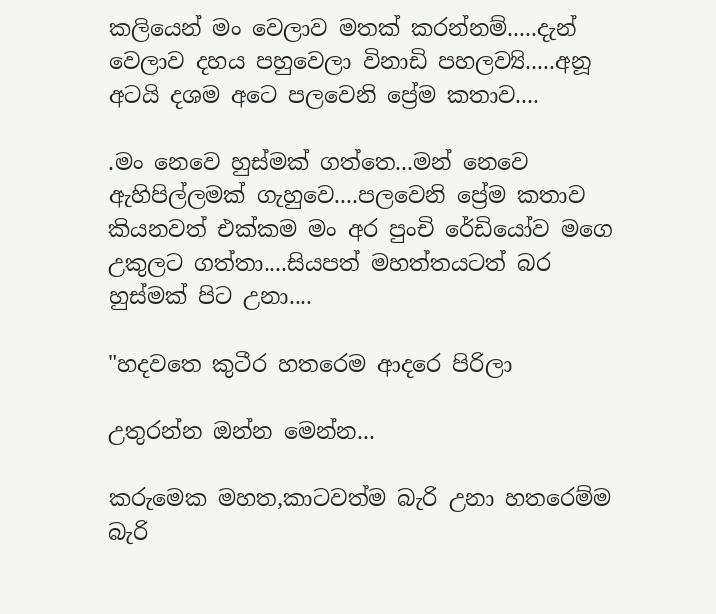කලියෙන් මං වෙලාව මතක් කරන්නම්.....දැන් වෙලාව දහය පහුවෙලා විනාඩි පහලව්‍යි.....අනූ අටයි දශම අටෙ පලවෙනි ප්‍රේම කතාව....

.මං නෙවෙ හුස්මක් ගත්තෙ...මන් නෙවෙ ඇහිපිල්ලමක් ගැහුවෙ....පලවෙනි ප්‍රේම කතාව කියනවත් එක්කම මං අර පුංචි රේඩියෝව මගෙ උකුලට ගත්තා....සියපත් මහත්තයටත් බර හුස්මක් පිට උනා....

"හදවතෙ කුටීර හතරෙම ආදරෙ පිරිලා

උතුරන්න ඔන්න මෙන්න...

කරුමෙක මහත,කාටවත්ම බැරි උනා හතරෙම්ම බැරි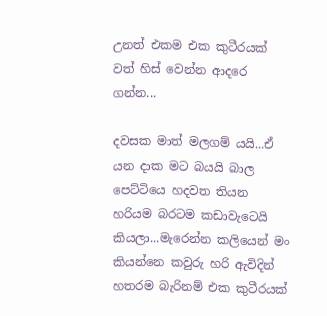උනත් එකම එක කුටීරයක් වත් හිස් වෙන්න ආදරෙ ගන්න...

දවසක මාත් මලගම් යයි...ඒ යන දාක මට බයයි බාල පෙට්ටියෙ හදවත තියන හරියම බරටම කඩාවැටෙයි කියලා...මැරෙන්න කලියෙන් මං කියන්නෙ කවුරු හරි ඇවිදින් හතරම බැරිනම් එක කුටීරයක්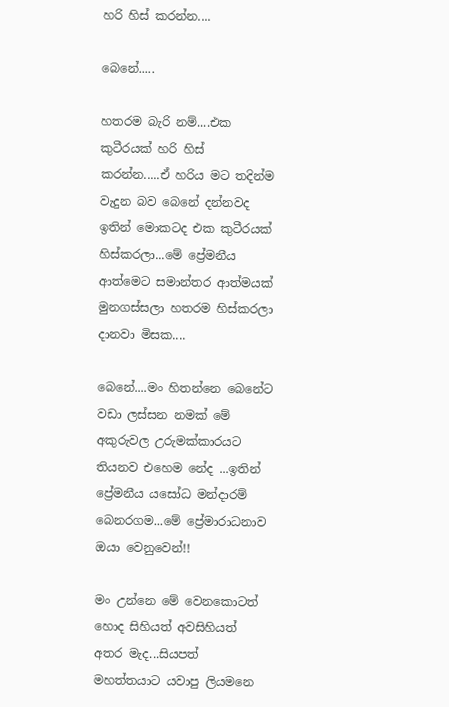හරි හිස් කරන්න....

බෙනේ.....

හතරම බැරි නම්....එක කුටීරයක් හරි හිස් කරන්න.....ඒ හරිය මට තදින්ම වැදුන බව බෙනේ දන්නවද ඉතින් මොකටද එක කුටීරයක් හිස්කරලා...මේ ප්‍රේමනීය ආත්මෙට සමාන්තර ආත්මයක් මුනගස්සලා හතරම හිස්කරලා දානවා මිසක....

බෙනේ....මං හිතන්නෙ බෙනේට වඩා ලස්සන නමක් මේ අකුරුවල උරුමක්කාරයට තියනව එහෙම නේද ...ඉතින් ප්‍රේමනීය යසෝධ මන්දාරම් බෙනරගම...මේ ප්‍රේමාරාධනාව ඔයා වෙනුවෙන්!!

මං උන්නෙ මේ වෙනකොටත් හොද සිහියත් අවසිහියත් අතර මැද...සියපත් මහත්තයාට යවාපු ලියමනෙ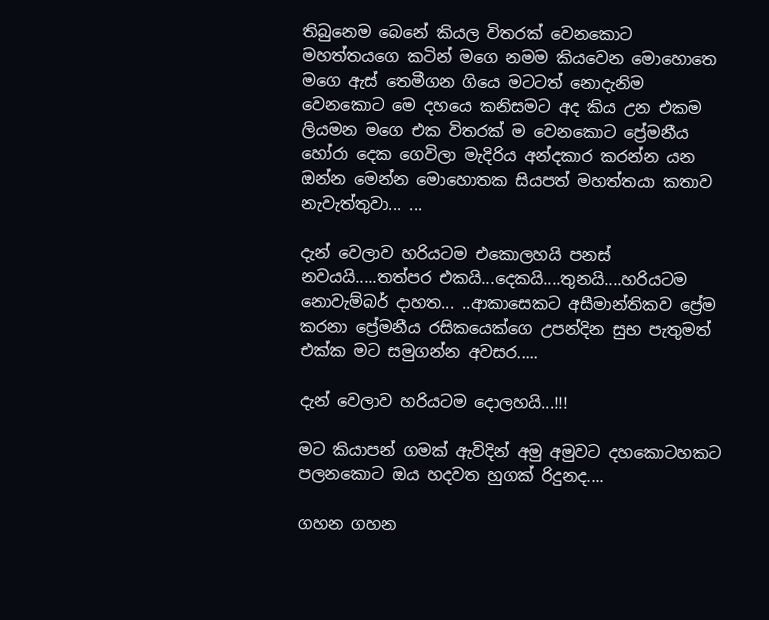තිබුනෙම බෙනේ කියල විතරක් වෙනකොට මහත්තයගෙ කටින් මගෙ නමම කියවෙන මොහොතෙ මගෙ ඇස් තෙමීගන ගියෙ මටටත් නොදැනිම වෙනකොට මෙ දහයෙ කනිසමට අද කිය උන එකම ලියමන මගෙ එක විතරක් ම වෙනකොට ප්‍රේමනීය හෝරා දෙක ගෙවිලා මැදිරිය අන්දකාර කරන්න යන ඔන්න මෙන්න මොහොතක සියපත් මහත්තයා කතාව නැවැත්තුවා... ...

දැන් වෙලාව හරියටම එකොලහයි පනස් නවයයි.....තත්පර එකයි...දෙකයි....තුනයි....හරියටම නොවැම්බර් දාහත... ..ආකාසෙකට අසීමාන්තිකව ප්‍රේම කරනා ප්‍රේමනීය රසිකයෙක්ගෙ උපන්දින සුභ පැතුමත් එක්ක මට සමුගන්න අවසර.....

දැන් වෙලාව හරියටම දොලහයි...!!!

මට කියාපන් ගමක් ඇවිදින් අමු අමුවට දහකොටහකට පලනකොට ඔය හදවත හුගක් රිදුනද....

ගහන ගහන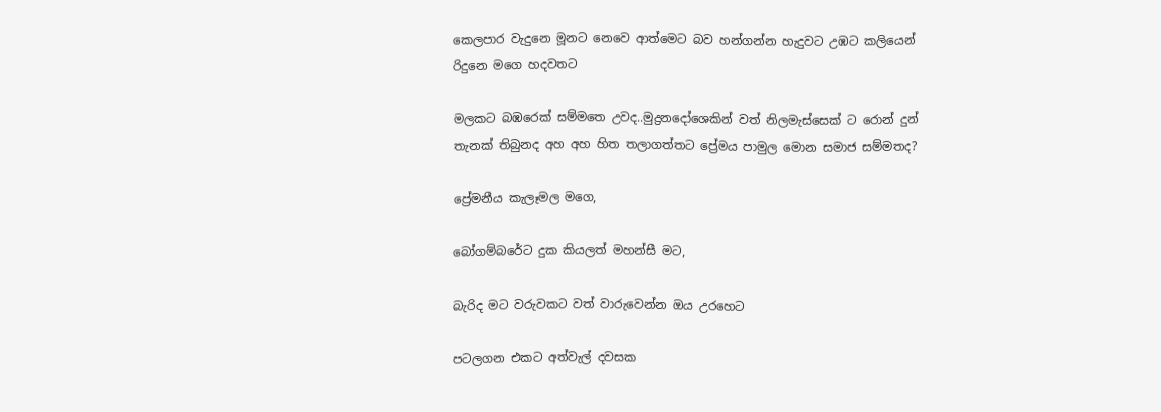කෙලපාර වැදුනෙ මූනට නෙවෙ ආත්මෙට බව හන්ගන්න හැදුවට උඹට කලියෙන් රිදුනෙ මගෙ හදවතට

මලකට බඹරෙක් සම්මතෙ උවද..මුද්‍රනදෝශෙකින් වත් නිලමැස්සෙක් ට රොන් දුන් තැනක් තිබුනද අහ අහ හිත තලාගත්තට ප්‍රේමය පාමුල මොන සමාජ සම්මතද?

ප්‍රේමනීය කැලෑමල මගෙ,

බෝගම්බරේට දුක කියලත් මහන්සී මට,

බැරිද මට වරුවකට වත් වාරුවෙන්න ඔය උරහෙට

පටලගන එකට අත්වැල් දවසක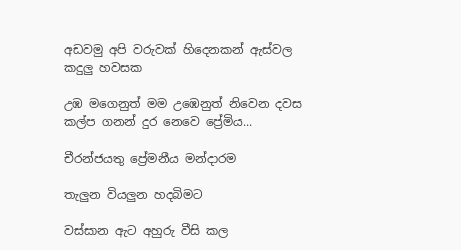අඩවමු අපි වරුවක් හිදෙනකන් ඇස්වල කදුලු හවසක

උඹ මගෙනුත් මම උඹෙනුත් නිවෙන දවස කල්ප ගනන් දුර නෙවෙ ප්‍රේමිය...

චීරන්ජයතු ප්‍රේමනීය මන්දාරම

තැලුන වියලුන හදබිමට

වස්සාන ඇට අහුරු වීසි කල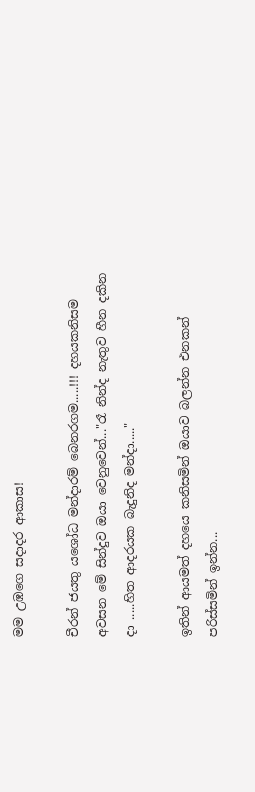මම උඹගෙ සදාදර ආකාස!

චීරන් ජයතු යශෝධ මන්දාරම් බෙනරගම.....!!! දහයකනිසම අවසන මේ සින්දුව ඔයා වෙනුවෙන්..."රෑ නින්ද නැතුව හීන දකින දා .....හිත ආදරයක බැදුනිද මන්දා....."

ඉතින් ආයමත් දහයෙ කනිසමින් ඔයාව බලන්න එනකන් පරිස්සමින් ඉන්න...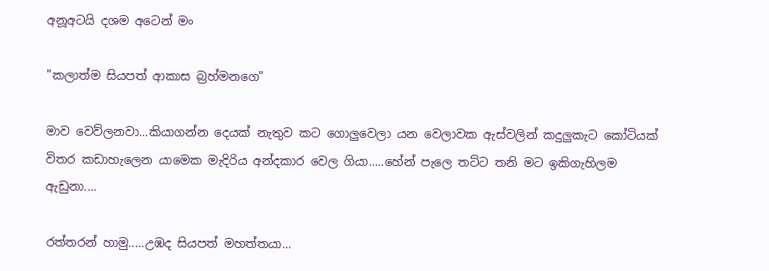අනූඅටයි දශම අටෙන් මං

"කලාත්ම සියපත් ආකාස බ්‍රහ්මනගෙ"

මාව වෙව්ලනවා...කියාගන්න දෙයක් නැතුව කට ගොලුවෙලා යන වෙලාවක ඇස්වලින් කදුලුකැට කෝටියක් විතර කඩාහැලෙන යාමෙක මැදිරිය අන්දකාර වෙල ගියා.....හේන් පැලෙ තට්ට තනි මට ඉකිගැහිලම ඇඩුනා....

රත්තරන් හාමු.....උඹද සියපත් මහත්තයා...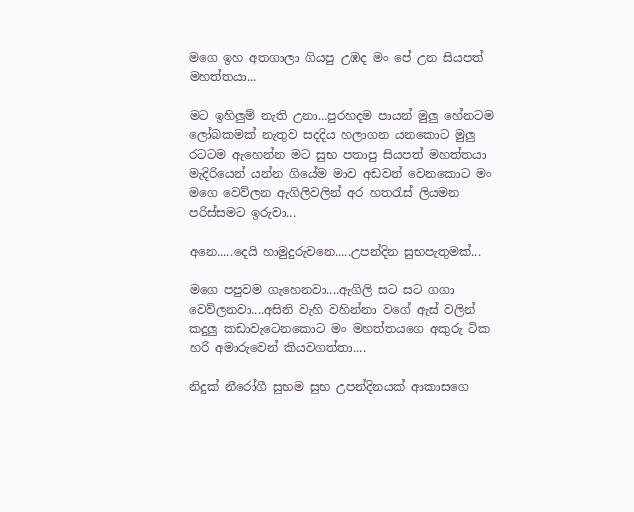මගෙ ඉහ අතගාලා ගියපු උඹද මං පේ උන සියපත් මහත්තයා...

මට ඉහිලුම් නැති උනා...පුරහදම පායන් මුලු හේනටම ලෝබකමක් නැතුව සදදිය හලාගන යනකොට මුලු රටටම ඇහෙන්න මට සුභ පතාපු සියපත් මහත්තයා මැදිරියෙන් යන්න ගියේම මාව අඩවන් වෙනකොට මං මගෙ වෙව්ලන ඇගිලිවලින් අර හතරැස් ලියමන පරිස්සමට ඉරුවා...

අනෙ.....දෙයි හාමුදුරුවනෙ.....උපන්දින සුභපැතුමක්...

මගෙ පපුවම ගැහෙනවා....ඇගිලි සට සට ගගා වෙව්ලනවා....අසිනි වැහි වහින්නා වගේ ඇස් වලින් කදුලු කඩාවැටෙනකොට මං මහත්තයගෙ අකුරු ටික හරි අමාරුවෙන් කියවගත්තා....

නිදුක් නීරෝගී සුභම සුභ උපන්දිනයක් ආකාසගෙ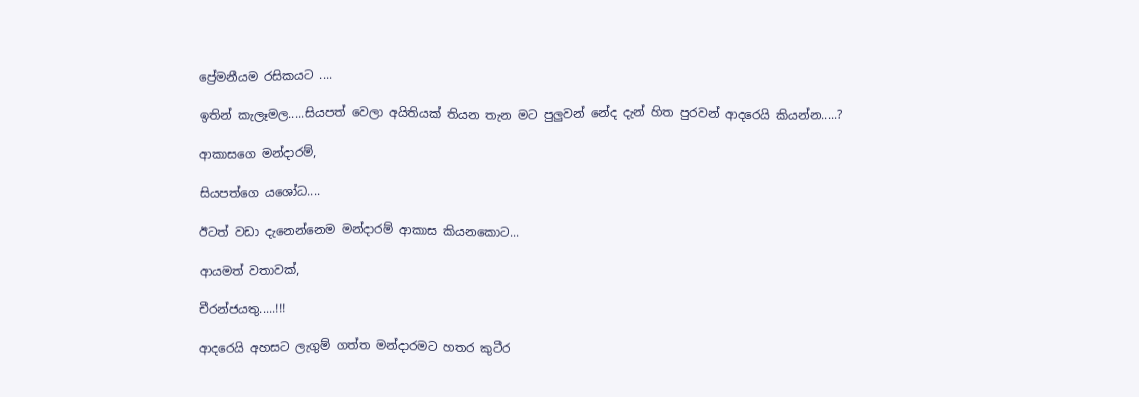ප්‍රේමනීයම රසිකයට ....

ඉතින් කැලෑමල.....සියපත් වෙලා අයිතියක් තියන තැන මට පුලුවන් නේද දැන් හිත පුරවන් ආදරෙයි කියන්න.....?

ආකාසගෙ මන්දාරම්,

සියපත්ගෙ යශෝධ....

ඊටත් වඩා දැනෙන්නෙම මන්දාරම් ආකාස කියනකොට...

ආයමත් වතාවක්,

චීරන්ජයතු.....!!!

ආදරෙයි අහසට ලැගුම් ගත්ත මන්දාරමට හතර කුටීර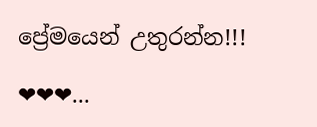ප්‍රේමයෙන් උතුරන්න!!!

❤❤❤...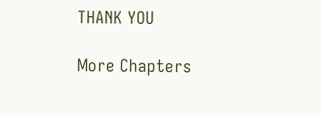THANK YOU

More Chapters